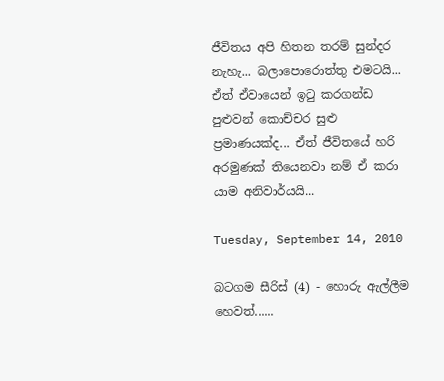ජීවිතය අපි හිතන තරම් සුන්දර නැහැ... බලාපොරොත්තු එමටයි... ඒත් ඒවායෙන් ඉටු කරගන්ඩ පුළුවන් කොච්චර සුළු ප්‍රමාණයක්ද... ඒත් ජීවිතයේ හරි අරමුණක් තියෙනවා නම් ඒ කරා යාම අනිවාර්යයි...

Tuesday, September 14, 2010

බටගම සීරිස් (4) - හොරු ඇල්ලීම හෙවත්......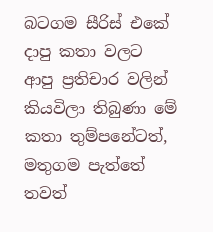බටගම සීරිස් එකේ දාපු කතා වලට ආපු ප්‍රතිචාර වලින් කියවිලා තිබුණා මේ කතා තුම්පනේටත්, මතුගම පැත්තේ තවත්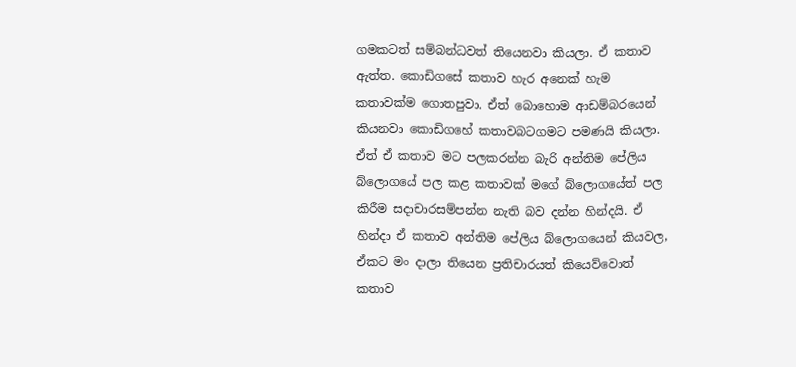ගමකටත් සම්බන්ධවත් තියෙනවා කියලා. ඒ කතාව ඇත්ත. කොඩිගසේ කතාව හැර අනෙක් හැම කතාවක්ම ගොතපුවා. ඒත් බොහොම ආඩම්බරයෙන් කියනවා කොඩිගහේ කතාවබටගමට පමණයි කියලා. ඒත් ඒ කතාව මට පලකරන්න බැරි අන්තිම පේලිය බ්ලොගයේ පල කළ කතාවක් මගේ බ්ලොගයේත් පල කිරීම සදාචාරසම්පන්න නැති බව දන්න හින්දයි. ඒ හින්දා ඒ කතාව අන්තිම පේලිය බ්ලොගයෙන් කියවල, ඒකට මං දාලා තියෙන ප්‍රතිචාරයත් කියෙව්වොත් කතාව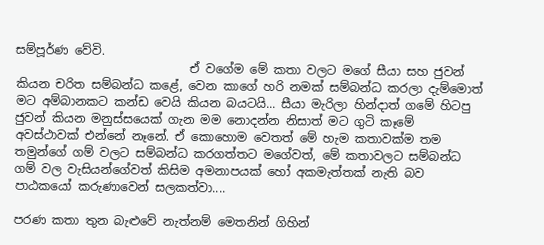සම්පූර්ණ වේවි.
                             ඒ වගේම මේ කතා වලට මගේ සීයා සහ ජුවන් කියන චරිත සම්බන්ධ කළේ, වෙන කාගේ හරි නමක් සම්බන්ධ කරලා දැම්මොත් මට අම්බානකට කන්ඩ වෙයි කියන බයටයි... සීයා මැරිලා හින්දාත් ගමේ හිටපු ජුවන් කියන මනුස්සයෙක් ගැන මම නොදන්න නිසාත් මට ගුටි කෑමේ අවස්ථාවක් එන්නේ නෑනේ. ඒ කොහොම වෙතත් මේ හැම කතාවක්ම තම තමුන්ගේ ගම් වලට සම්බන්ධ කරගත්තට මගේවත්, මේ කතාවලට සම්බන්ධ ගම් වල වැසියන්ගේවත් කිසිම අමනාපයක් හෝ අකමැත්තක් නැති බව පාඨකයෝ කරුණාවෙන් සලකත්වා....

පරණ කතා තුන බැළුවේ නැත්නම් මෙතනින් ගිහින්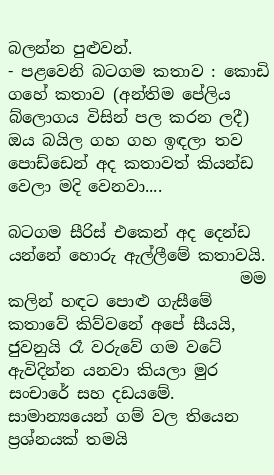බලන්න පුළුවන්.
- පළවෙනි බටගම කතාව : කොඩි ගහේ කතාව (අන්තිම පේලිය බ්ලොගය විසින් පල කරන ලදී)
ඔය බයිල ගහ ගහ ඉඳලා තව පොඩ්ඩෙන් අද කතාවත් කියන්ඩ වෙලා මදි වෙනවා....

බටගම සීරිස් එකෙන් අද දෙන්ඩ යන්නේ හොරු ඇල්ලීමේ කතාවයි.
                             මම කලින් හඳට පොළු ගැසීමේ කතාවේ කිව්වනේ අපේ සීයයි, ජුවනුයි රෑ වරුවේ ගම වටේ ඇවිදින්න යනවා කියලා මුර සංචාරේ සහ දඩයමේ. සාමාන්‍යයෙන් ගම් වල තියෙන ප්‍රශ්නයක් තමයි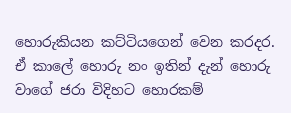හොරුකියන කට්ටියගෙන් වෙන කරදර. ඒ කාලේ හොරු නං ඉතින් දැන් හොරු වාගේ ජරා විදිහට හොරකම්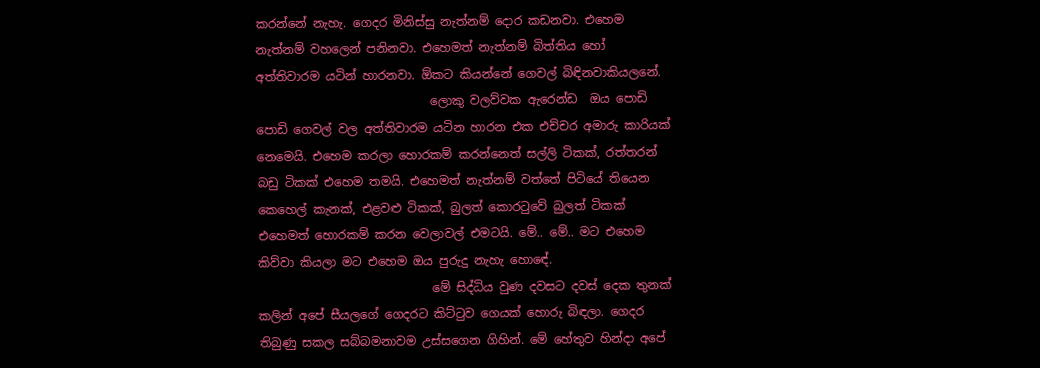කරන්නේ නැහැ. ගෙදර මිනිස්සු නැත්නම් දොර කඩනවා. එහෙම නැත්නම් වහලෙන් පනිනවා. එහෙමත් නැත්නම් බිත්තිය හෝ අත්තිවාරම යටින් හාරනවා. ඕකට කියන්නේ ගෙවල් බිඳිනවාකියලනේ.
                             ලොකු වලව්වක ඇරෙන්ඩ  ඔය පොඩි පොඩි ගෙවල් වල අත්තිවාරම යටින හාරන එක එච්චර අමාරු කාරියක් නෙමෙයි. එහෙම කරලා හොරකම් කරන්නෙත් සල්ලි ටිකක්, රත්තරන් බඩු ටිකක් එහෙම තමයි. එහෙමත් නැත්නම් වත්තේ පිටියේ තියෙන කෙහෙල් කැනක්, එ‍ළවළු ටිකක්, බුලත් කොරටුවේ බුලත් ටිකක් එහෙමත් හොරකම් කරන වෙලාවල් එමටයි. මේ.. මේ.. මට එහෙම කිව්වා කියලා මට එහෙම ඔය පුරුදු නැහැ හො‍ඳේ.
                             මේ සිද්ධිය වුණ දවසට දවස් දෙක තුනක් කලින් අපේ සීයලගේ ගෙදරට කිට්ටුව ගෙයක් හොරු බිඳලා. ගෙදර තිබුණු සකල සබ්බමනාවම උස්සගෙන ගිහින්. මේ හේතුව හින්දා අපේ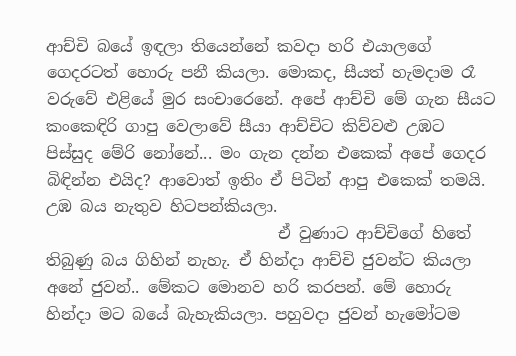ආච්චි බයේ ඉඳලා තියෙන්නේ කවදා හරි එයාලගේ ගෙදරටත් හොරු පනී කියලා. මොකද, සීයත් හැමදාම රෑ වරුවේ එළියේ මුර සංචාරෙනේ. අපේ ආච්චි මේ ගැන සීයට කංකෙඳිරි ගාපු වෙලාවේ සීයා ආච්චිට කිව්වළු උඹට පිස්සුද මේරි නෝනේ... මං ගැන දන්න එකෙක් අපේ ගෙදර බිඳින්න එයිද? ආවොත් ඉතිං ඒ පිටින් ආපු එකෙක් තමයි. උඹ බය නැතුව හිටපන්කියලා.
                             ඒ වුණාට ආච්චිගේ හිතේ තිබුණු බය ගිහින් නැහැ. ඒ හින්දා ආච්චි ජුවන්ට කියලා අනේ ජුවන්.. මේකට මොනව හරි කරපන්. මේ හොරු හින්දා මට බයේ බැහැකියලා. පහුවදා ජුවන් හැමෝටම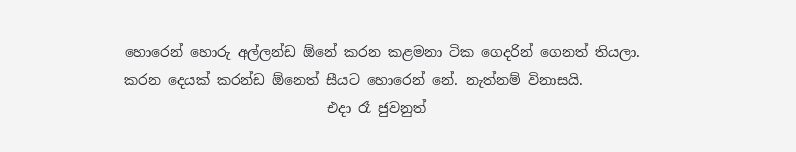හොරෙන් හොරු අල්ලන්ඩ ඕනේ කරන කළමනා ටික ගෙදරින් ගෙනත් තියලා. කරන දෙයක් කරන්ඩ ඕනෙත් සීයට හොරෙන් නේ. නැත්නම් විනාසයි.
                             එදා රෑ ජුවනුත්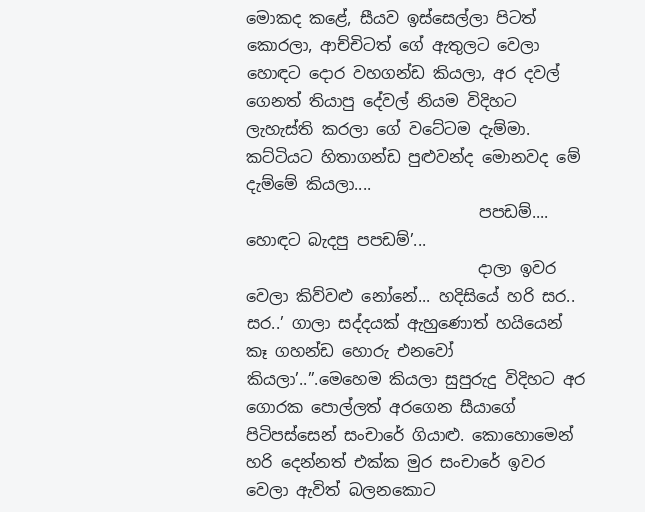මොකද කළේ, සීයව ඉස්සෙල්ලා පිටත් කොරලා, ආච්චිටත් ගේ ඇතුලට වෙලා හොඳට දොර වහගන්ඩ කියලා, අර දවල් ගෙනත් තියාපු දේවල් නියම විදිහට ලැහැස්ති කරලා ගේ වටේටම දැම්මා. කට්ටියට හිතාගන්ඩ පුළුවන්ද මොනවද මේ දැම්මේ කියලා....
                             පපඩම්.... හොඳට බැදපු පපඩම්’...
                             දාලා ඉවර වෙලා කිව්වළු නෝනේ... හදිසියේ හරි සර.. සර..’ ගාලා සද්දයක් ඇහුණොත් හයියෙන් කෑ ගහන්ඩ හොරු එනවෝ කියලා’..”.මෙහෙම කියලා සුපුරුදු විදිහට අර ගොරක පොල්ලත් අරගෙන සීයාගේ පිටිපස්සෙන් සංචාරේ ගියාළු. කොහොමෙන් හරි දෙන්නත් එක්ක මුර සංචාරේ ඉවර වෙලා ඇවිත් බලනකොට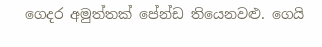ගෙදර අමුත්තක් පේන්ඩ තියෙනවළු. ගෙයි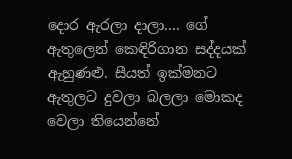දොර ඇරලා දාලා.... ගේ ඇතුලෙන් කෙඳිරිගාන සද්දයක් ඇහුණළු. සීයත් ඉක්මනට ඇතුලට දුවලා බලලා මොකද වෙලා තියෙන්නේ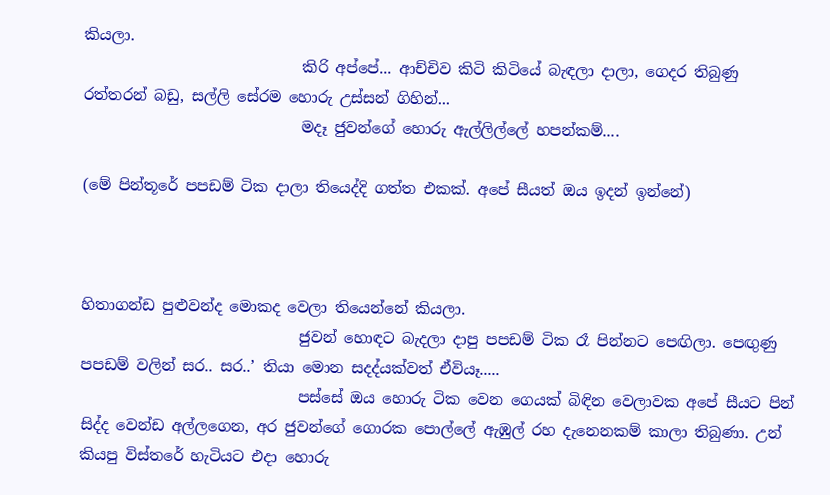කියලා.
                             කිරි අප්පේ... ආච්චිව කිටි කිටියේ බැඳලා දාලා, ගෙදර තිබුණු රත්තරන් බඩු, සල්ලි සේරම හොරු උස්සන් ගිහින්...
                             මදෑ ජුවන්ගේ හොරු ඇල්ලිල්ලේ හපන්කම්....

(මේ පින්තූරේ පපඩම් ටික දාලා තියෙද්දි ගත්ත එකක්. අපේ සීයත් ඔය ඉදන් ඉන්නේ)



හිතාගන්ඩ පුළුවන්ද මොකද වෙලා තියෙන්නේ කියලා.
                             ජුවන් හොඳට බැදලා දාපු පපඩම් ටික රෑ පින්නට පෙඟිලා. පෙඟුණු පපඩම් වලින් සර.. සර..’ තියා මොන සදද්යක්වත් ඒවියෑ.....
                             පස්සේ ඔය හොරු ටික වෙන ගෙයක් බිඳින වෙලාවක අපේ සීයට පින් සිද්ද වෙන්ඩ අල්ලගෙන, අර ජුවන්ගේ ගොරක පොල්ලේ ඇඹුල් රහ දැනෙනකම් කාලා තිබුණා. උන් කියපු විස්තරේ හැටියට එදා හොරු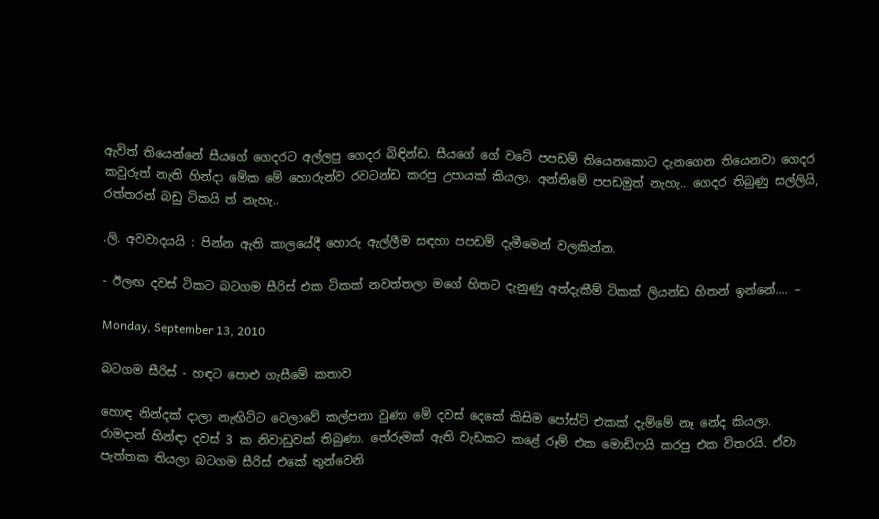ඇවිත් තියෙන්නේ සීයගේ ගෙදරට අල්ලපු ගෙදර බිඳින්ඩ. සීයගේ ගේ වටේ පපඩම් තියෙනකොට දැනගෙන තියෙනවා ගෙදර කවුරුත් නැති හින්දා මේක මේ හොරුන්ව රවටන්ඩ කරපු උපායක් කියලා. අන්තිමේ පපඩමුත් නැහැ.. ගෙදර තිබුණු සල්ලියි, රත්තරන් බඩු ටිකයි ත් නැහැ..

.ලි. අවවාදයයි : පින්න ඇති කාලයේදී හොරු ඇල්ලීම සඳහා පපඩම් දැමීමෙන් වලකින්න.

- ඊලඟ දවස් ටිකට බටගම සීරිස් එක ටිකක් නවත්තලා මගේ හිතට දැනුණු අත්දැකීම් ටිකක් ලියන්ඩ හිතන් ඉන්නේ.... –

Monday, September 13, 2010

බටගම සීරිස් - හඳට පොළු ගැසීමේ කතාව

හොඳ නින්දක් දාලා නැඟිට්ට වෙලාවේ කල්පනා වුණා මේ දවස් දෙකේ කිසිම පෝස්ට් එකක් දැම්මේ නෑ නේද කියලා. රාමදාන් හින්ඳා දවස් 3 ක නිවාඩුවක් තිබුණා. තේරුමක් ඇති වැඩකට කළේ රූම් එක මොඩිෆයි කරපු එක විතරයි. ඒවා පැත්තක තියලා බටගම සීරිස් එකේ තුන්වෙනි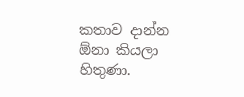කතාව දාන්න ඕනා කියලා හිතුණා.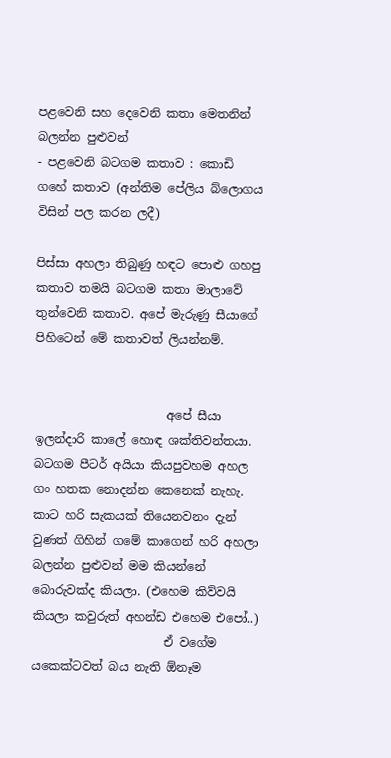පළවෙනි ‍සහ දෙවෙනි කතා මෙතනින් බලන්න පුළුවන්
- පළවෙනි බටගම කතාව : කොඩි ගහේ කතාව (අන්තිම පේලිය බ්ලොගය විසින් පල කරන ලදී)

පිස්සා අහලා තිබුණු හඳට පොළු ගහපු කතාව තමයි බටගම කතා මාලාවේ තුන්වෙනි කතාව. අපේ මැරුණු සීයාගේ පිහිටෙන් මේ කතාවත් ලියන්නම්.


                      අපේ සීයා ඉලන්දාරි කාලේ හොඳ ශක්තිවන්තයා. බටගම පීටර් අයියා කියපුවහම අහල ගං හතක නොදන්න කෙනෙක් නැහැ. කාට හරි සැකයක් තියෙනවනං දැන් වුණත් ගිහින් ගමේ කාගෙන් හරි අහලා බලන්න පුළුවන් මම කියන්නේ බොරුවක්ද කියලා. (එහෙම කිව්වයි කියලා කවුරුත් අහන්ඩ එහෙම එපෝ..)
                      ඒ වගේම යකෙක්ටවත් බය නැති ඕනෑම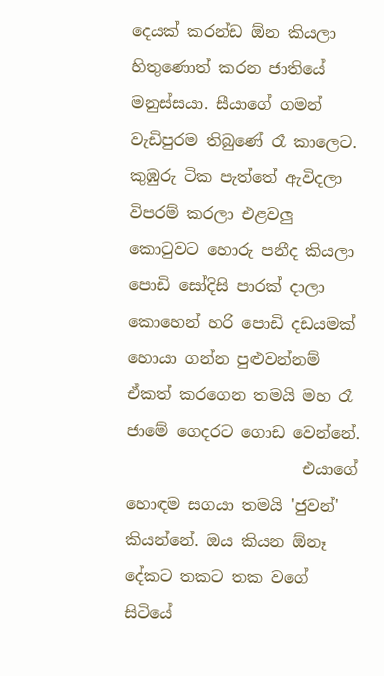දෙයක් කරන්ඩ ඕන කියලා හිතුණොත් කරන ජාතියේ මනුස්සයා. සීයාගේ ගමන් වැඩිපුරම තිබුණේ රෑ කාලෙට. කුඹුරු ටික පැත්තේ ඇවිදලා විපරම් කරලා එළවලු  කොටුවට හොරු පනීද කියලා පොඩි සෝදිසි පාරක් දාලා කොහෙන් හරි පොඩි දඩයමක් හොයා ගන්න පුළුවන්නම් ඒකත් කරගෙන තමයි මහ රෑ ජාමේ ගෙදරට ගොඩ වෙන්නේ.
                      එයාගේ හොඳම සගයා තමයි 'ජුවන්' කියන්නේ. ඔය කියන ඕනෑ දේකට තකට තක වගේ සිටියේ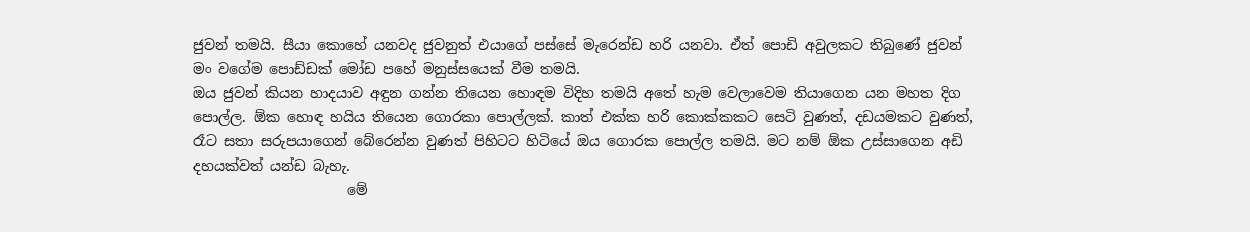ජුවන් තමයි. සීයා කොහේ යනවද ජුවනුත් එයාගේ පස්සේ මැරෙන්ඩ හරි යනවා. ඒත් පොඩි අවුලකට ති‍බුණේ ජුවන් මං වගේම පොඩ්ඩක් මෝඩ පහේ මනුස්සයෙක් වීම තමයි.
ඔය ජුවන් කියන හාදයාව අඳුන ගන්න තියෙන හොඳම විදිහ තමයි අතේ හැම වෙලාවෙම තියාගෙන යන මහත දිග පොල්ල. ඕක හොඳ හයිය තියෙන ගොරකා පොල්ලක්. කාත් එක්ක හරි කො‍ක්කකට සෙටි වුණත්, දඩයමකට වුණත්, රෑට සතා සරුපයාගෙන් බේරෙන්න වුණත් පිහිටට හිටියේ ඔය ගොරක පොල්ල තමයි. මට නම් ඕක උස්සාගෙන අඩි දහයක්වත් යන්ඩ බැහැ.
                      මේ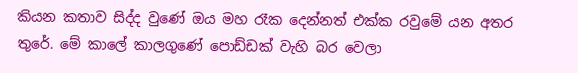කියන කතාව සිද්ද වුණේ ඔය මහ රෑක දෙන්නත් එක්ක රවුමේ යන අතර තුරේ. මේ කාලේ කාලගුණේ පොඩ්ඩක් වැහි බර වෙලා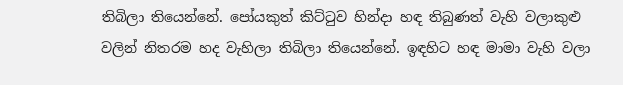තිබිලා තියෙන්නේ. පෝයකුත් කිට්ටුව හින්දා හඳ තිබුණත් වැහි වලාකුළු වලින් නිතරම හද වැහිලා තිබිලා තියෙන්නේ. ඉඳහිට හඳ මාමා වැහි වලා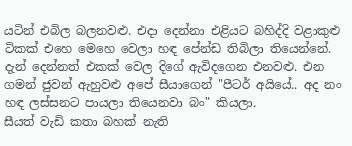යටින් එබිල බලනවළු. එදා දෙන්නා එළියට බහිද්දි වළාකුළු ටිකක් එහෙ මෙහෙ වෙලා හඳ පේන්ඩ තිබිලා තියෙන්නේ. දැන් දෙන්නත් එකක් වෙල දිගේ ඇවිදගෙන එනවළු. එන ගමන් ජුවන් ඇහුවළු අපේ සීයාගෙන් "පීටර් අයියේ.. අද නං හඳ ලස්සනට පායලා තියෙනවා බං" කියලා.
සීයත් වැඩි කතා බහක් නැති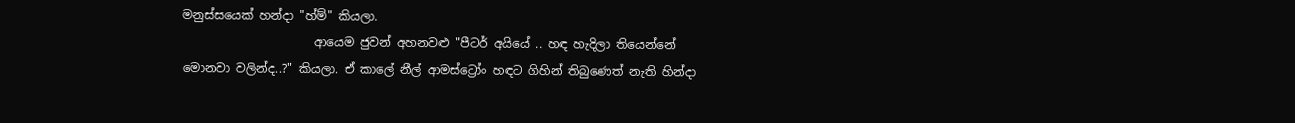මනුස්සයෙක් හන්දා "හ්ම්" කියලා.
                      ආයෙම ජුවන් අහනවළු "පීටර් අයියේ .. හඳ හැදිලා තියෙන්නේ මොනවා වලින්ද..?" කියලා. ඒ කාලේ නීල් ආමස්ට්‍රෝං හඳට ගිහින් තිබුණෙත් නැති හින්දා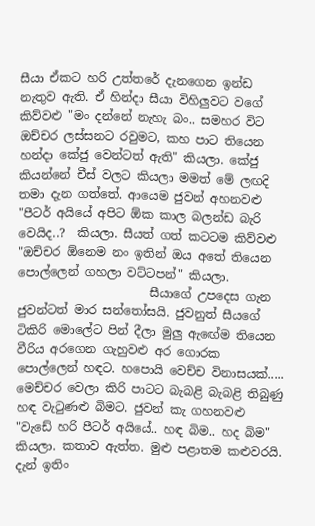සීයා ඒකට හරි උත්තරේ දැනගෙන ඉන්ඩ නැතුව ඇති. ඒ හින්දා සීයා විහිලුවට වගේ කිව්වළු "මං දන්නේ නැහැ බං.. සමහර විට ඔච්චර ලස්සනට රවුමට, කහ පාට තියෙන හන්දා කේජු වෙන්ටත් ඇති" කියලා. කේජු කියන්නේ චීස් වලට කියලා මමත් මේ ලඟදි තමා දැන ගත්තේ. ආයෙම ජුවන් අහනවළු "පීටර් අයියේ අපිට ඕක කාල බලන්ඩ බැරි වෙයිද..?  කියලා. සීයත් ගත් කටටම කිව්වළු "ඔච්චර ඕනෙම නං ඉතින් ඔය අතේ තියෙන පොල්ලෙන් ගහලා වට්ටපන්" කියලා.
                      සීයාගේ උපදෙස ගැන ජුවන්ටත් මාර සන්තෝසයි. ජුවනුත් සීයගේ ටිකිරි මොලේට පින් දීලා මුලු ඇ‍ඟේම තියෙන වීරිය අරගෙන ගැහුවළු අර ගොරක පොල්ලෙන් හඳට. හපොයි වෙච්ච විනාසයක්..... මෙච්චර වෙලා කිරි පාටට බැබළි බැබළි තිබුණු හඳ වැටුණළු බිමට. ජුවන් කැ ගහනවළු "වැඩේ හරි පීටර් අයියේ.. හඳ බිම.. හද බිම" කියලා. කතාව ඇත්ත. මුළු පළාතම කළුවරයි. දැන් ඉතිං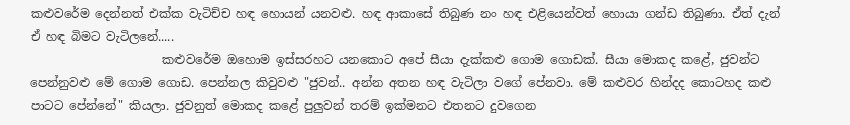කළුවරේම දෙන්නත් එක්ක වැටිච්ච හඳ හොයන් යනවළු. හඳ ආකාසේ තිබුණ නං හඳ එළියෙන්වත් හොයා ගන්ඩ තිබුණා. ඒත් දැන් ඒ හඳ බිමට වැටිලනේ.....
                      කළුවරේම ඔහොම ඉස්සරහට යනකොට අපේ සීයා දැක්කළු ගොම ගොඩක්. සීයා මොකද කළේ, ජුවන්ට පෙන්නුවළු මේ ගොම ගොඩ. පෙන්නල කිවුවළු "ජුවන්.. අන්න අතන හඳ වැටිලා වගේ පේනවා. මේ කළුවර හින්දද කොටහද කළු පාටට පේ‍න්නේ" කියලා. ජුවනුත් මොකද කළේ පුලුවන් තරම් ඉක්මනට එතනට දුවගෙන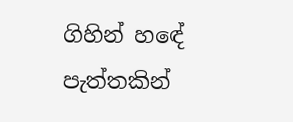ගිහින් හ‍‍‍ඳේ පැත්තකින්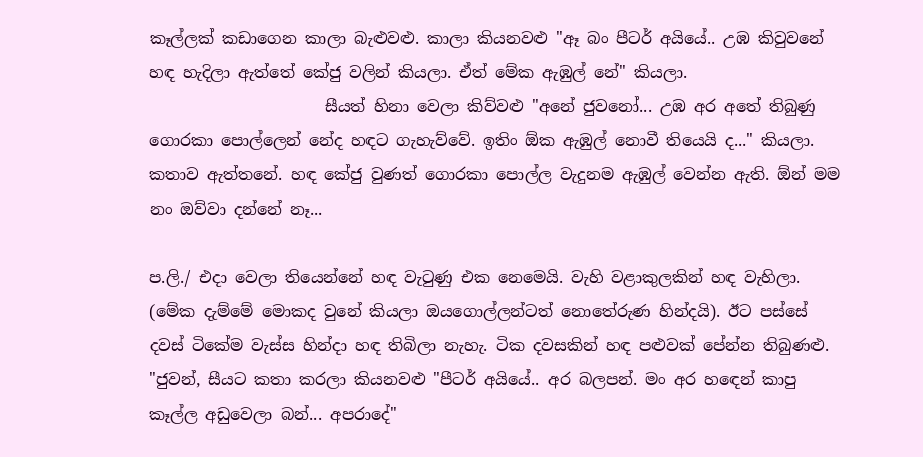කෑල්ලක් කඩාගෙන කාලා බැළුවළු. කාලා කියනවළු "ඈ බං පීටර් අයියේ.. උඹ කිවුවනේ හඳ හැදිලා ඇත්තේ කේජු වලින් කියලා. ඒත් මේක ඇඹුල් නේ" කියලා.
                      සීයත් හිනා වෙලා කිව්වළු "අනේ ජුවනෝ... උඹ අර අතේ තිබුණු ගොරකා පොල්ලෙන් නේද හඳට ගැහැව්වේ. ඉතිං ඕක ඇඹුල් නොවී තියෙයි ද..." කියලා. කතාව ඇත්තනේ. හඳ කේජු වුණත් ගොරකා පොල්ල වැදුනම ඇඹුල් වෙන්න ඇති. ඕන් මම නං ඔව්වා දන්නේ නෑ...

ප.ලි./ එදා වෙලා තියෙන්නේ හඳ වැටුණු එක නෙමෙයි. වැහි වළාකුලකින් හඳ වැහිලා. (මේක දැම්මේ මොකද වුනේ කියලා ඔයගොල්ලන්ටත් නොතේරුණ හින්දයි). ඊට පස්සේ දවස් ටිකේම වැස්ස හින්දා හඳ තිබිලා නැහැ. ටික දවසකින් හඳ පළුවක් පේන්න තිබුණළු. "ජුවන්, සීයට කතා කරලා කියනවළු "පීටර් අයියේ.. අර බලපන්. මං අර හ‍‍‍ඳෙන් කාපු කෑල්ල අඩුවෙලා බන්... අපරාදේ"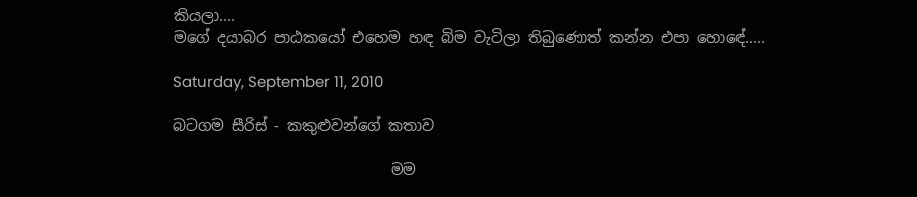කියලා....
මගේ දයාබර පාඨකයෝ එහෙම හඳ බිම වැටිලා තිබුණොත් කන්න එපා හො‍ඳේ.....

Saturday, September 11, 2010

බටගම සීරිස් - කකුළුවන්ගේ කතාව

                             මම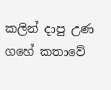කලින් දාපු උණ ගහේ කතාවේ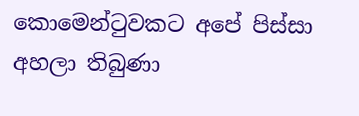කොමෙන්ටුවකට අපේ පිස්සා අහලා තිබුණා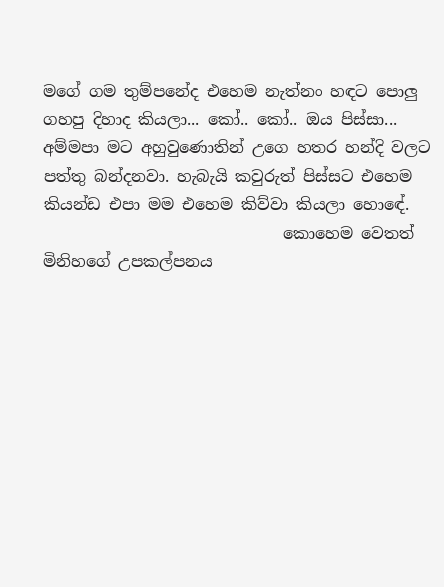මගේ ගම තුම්පනේද එහෙම නැත්නං හඳට පොලු ගහපු දිහාද කියලා... කෝ.. කෝ.. ඔය පිස්සා... අම්මපා මට අහුවුණොතින් උගෙ හතර හන්දි වලට පත්තු බන්දනවා. හැබැයි කවුරුත් පිස්සට එහෙම කියන්ඩ එපා මම එහෙම කිව්වා කියලා හො‍ඳේ.
                              කොහෙම වෙතත් මිනිහගේ උපකල්පනය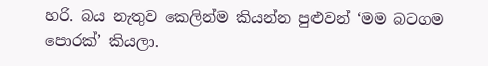හරි. බය නැතුව කෙලින්ම කියන්න පුළුවන් ‘මම බටගම පොරක්’ කියලා.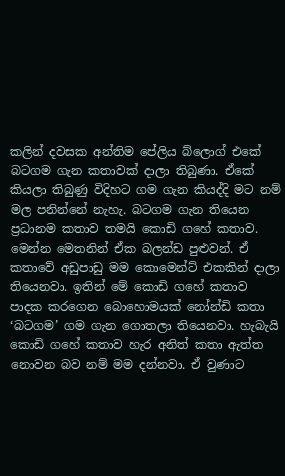කලින් දවසක අන්තිම පේලිය බ්ලොග් එකේ බටගම ගැන ‍කතාවක් දාලා තිබුණා. ඒකේ කියලා තිබුණු විදිහට ගම ගැන කියද්දි මට නම් මල පනින්නේ නැහැ. බටගම ගැන තියෙන ප්‍රධානම කතාව තමයි කොඩි ගහේ කතාව. මෙන්න මෙතනින් ඒක බලන්ඩ පුළුවන්. ඒ කතාවේ අඩුපාඩු මම කොමෙන්ට් එකකින් දාලා තියෙනවා. ඉතින් මේ කොඩි ගහේ කතාව පාදක කරගෙන බොහොමයක් නෝන්ඩි කතා ‘බටගම’ ගම ගැන ගොතලා තියෙනවා. හැබැයි කොඩි ගහේ කතාව හැර අනිත් කතා ඇත්ත නොවන බව නම් මම දන්නවා. ඒ වුණාට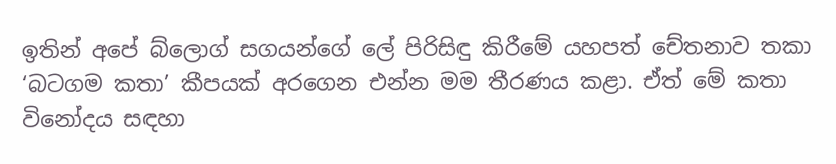ඉතින් අපේ බ්ලොග් සගයන්ගේ ලේ පිරිසිඳු කිරීමේ යහපත් චේතනාව තකා ‘බටගම කතා’ කීපයක් අරගෙන එන්න මම තීරණය කළා. ඒත් මේ කතා විනෝදය සඳහා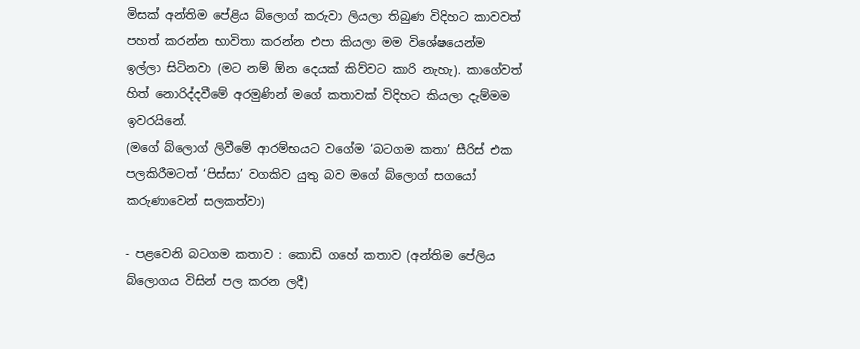මිසක් අන්තිම පේළිය බ්ලොග් කරුවා ලියලා තිබුණ විදිහට කාවවත් පහත් කරන්න භාවිතා කරන්න එපා කියලා මම විශේෂයෙන්ම ඉල්ලා සිටිනවා (මට නම් ඕන දෙයක් කිව්වට කාරි නැහැ). කාගේවත් හිත් නොරිද්දවීමේ අරමුණින් මගේ කතාවක් විදිහට කියලා දැම්මම ඉවරයිනේ.
(මගේ බ්ලොග් ලිවීමේ ආරම්භයට වගේම ‘බටගම කතා’ සීරිස් එක පලකිරීමටත් ‘පිස්සා’ වගකිව යුතු බව මගේ බ්ලොග් සගයෝ කරුණාවෙන් සලකත්වා)

- පළවෙනි බටගම කතාව : කොඩි ගහේ කතාව (අන්තිම පේලිය බ්ලොගය විසින් පල කරන ලදී)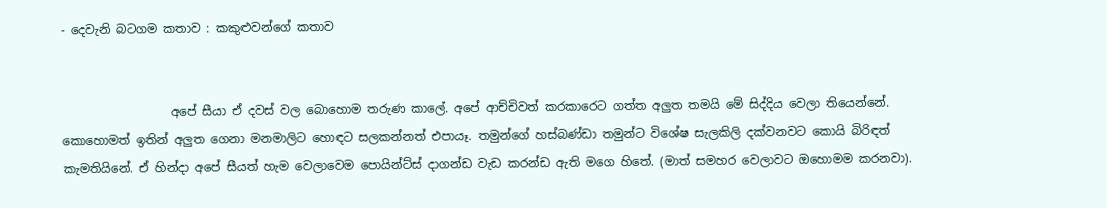- දෙවැනි බටගම කතාව : කකුළුවන්ගේ කතාව


                  අපේ සීයා ඒ දවස් වල බොහොම තරුණ කාලේ. අපේ ආච්චිවත් කරකාරෙට ගත්ත අලුත තමයි මේ සිද්දිය වෙලා තියෙන්නේ. කොහොමත් ඉතින් අලුත ගෙනා මනමාලිට හොඳට සලකන්නත් එපායෑ. තමුන්ගේ හස්බණ්ඩා තමුන්ට විශේෂ සැලකිලි දක්වනවට කොයි බිරිඳත් කැමතියිනේ. ඒ හින්දා අපේ සීයත් හැම වෙලාවෙම පොයින්ට්ස් දාගන්ඩ වැඩ කරන්ඩ ඇති මගෙ හිතේ. (මාත් සමහර වෙලාවට ඔහොමම කරනවා).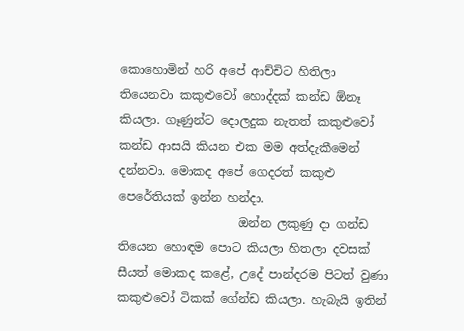කොහොමින් හරි අපේ ආච්චිට හිතිලා තියෙනවා කකුළුවෝ හොද්දක් කන්ඩ ඕනෑ කියලා. ගෑණුන්ට දොලදුක නැතත් කකුළුවෝ කන්ඩ ආසයි කියන එක මම අත්දැකීමෙන් දන්නවා. මොකද අපේ ගෙදරත් කකුළු පෙරේතියක් ඉන්න හන්දා.
                    ඔන්න ලකුණු දා ගන්ඩ තියෙන හොඳම පොට කියලා හිතලා දවසක් සීයත් මොකද කළේ, උදේ පාන්දරම පිටත් වුණා කකුළුවෝ ටිකක් ගේන්ඩ කියලා. හැබැයි ඉතින්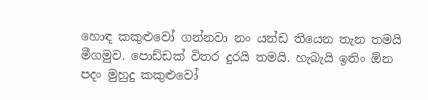හොඳ කකුළුවෝ ගන්නවා නං යන්ඩ තියෙන තැන තමයි මීගමුව. පොඩ්ඩක් විතර දුරයි තමයි. හැබැයි ඉතිං ඕන පදං මුහුදු කකුළුවෝ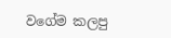වගේම කලපු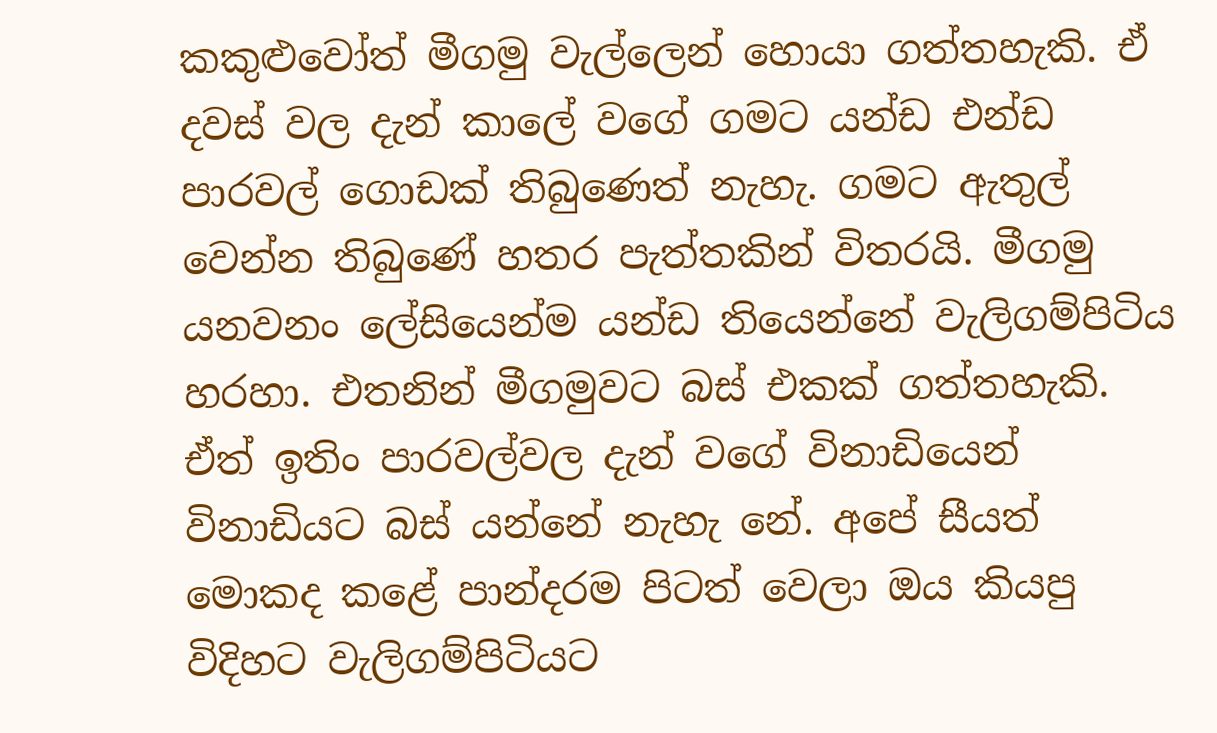කකුළුවෝත් මීගමු වැල්ලෙන් හොයා ගත්තහැකි. ඒ දවස් වල දැන් කාලේ වගේ ගමට යන්ඩ එන්ඩ පාරවල් ගොඩක් තිබුණෙත් නැහැ. ගමට ඇතුල් වෙන්න තිබුණේ හතර පැත්තකින් විතරයි. මීගමු යනවනං ලේසියෙන්ම යන්ඩ තියෙන්නේ වැලිගම්පිටිය හරහා. එතනින් මීගමුවට බස් එකක් ගත්තහැකි. ඒත් ඉතිං පාරවල්වල දැන් වගේ විනාඩියෙන් විනාඩියට බස් යන්නේ නැහැ නේ. අපේ සීයත් මොකද කළේ පාන්දරම පිටත් වෙලා ඔය කියපු විදිහට වැලිගම්පිටියට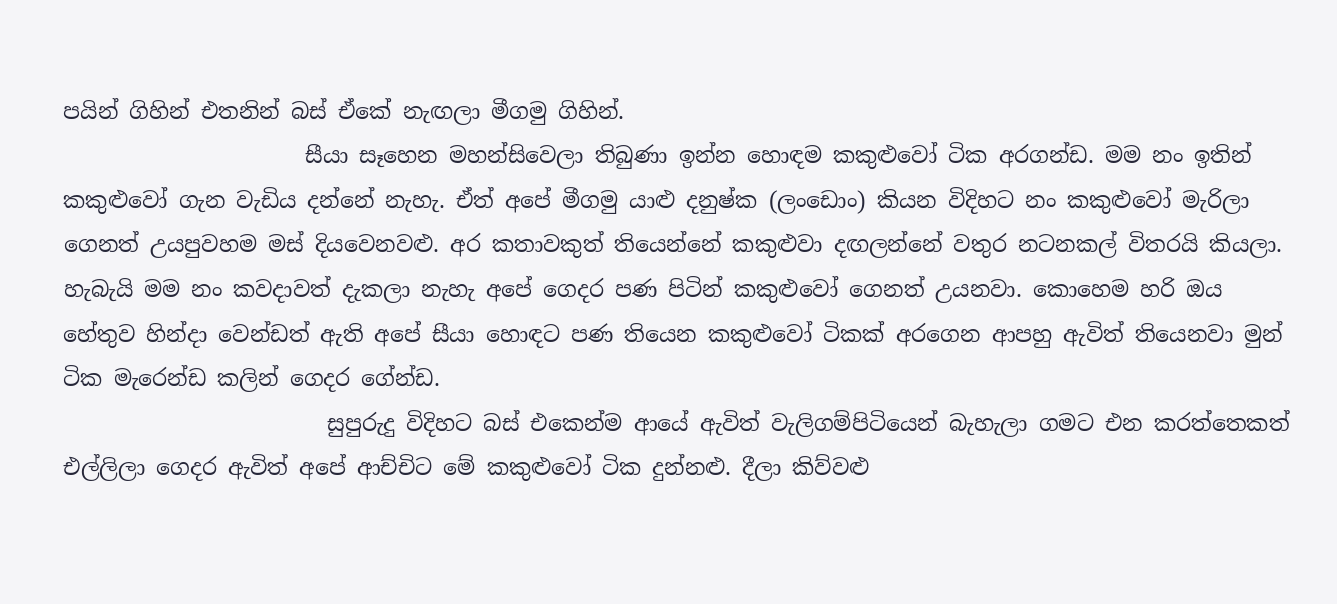පයින් ගිහින් එතනින් බස් ‍ඒකේ නැඟලා මීගමු ගිහින්.
                      සීයා සෑහෙන මහන්සි‍වෙලා තිබුණා ඉන්න හොඳම කකුළුවෝ ටික අරගන්ඩ. මම නං ඉතින් කකුළුවෝ ගැන වැඩිය දන්නේ නැහැ. ඒත් අපේ මීගමු යාළු දනුෂ්ක (ලංඩොං) කියන විදිහට නං කකුළුවෝ මැරිලා ගෙනත් උයපුවහම මස් දියවෙනවළු. අර කතාවකුත් තියෙන්නේ කකුළුවා දඟලන්නේ වතුර නටනකල් විතරයි කියලා. හැබැයි මම නං කවදාවත් දැකලා නැහැ අපේ ගෙදර පණ පිටින් කකුළුවෝ ගෙනත් උයනවා. කොහෙම හරි ඔය හේතුව ‍හින්දා වෙන්ඩත් ඇති අපේ සීයා හොඳට පණ තියෙන කකුළුවෝ ටිකක් අරගෙන ආපහු ඇවිත් තියෙනවා මුන් ටික මැරෙන්ඩ කලින් ගෙදර ගේන්ඩ.
                        සුපුරුදු විදිහට බස් එකෙන්ම ආයේ ඇවිත් වැලිගම්පිටියෙන් බැහැලා ගමට එන කරත්තෙකත් එල්ලිලා ගෙදර ඇවිත් අපේ ආච්චිට මේ කකුළුවෝ ටික දුන්නළු. දීලා කිව්වළු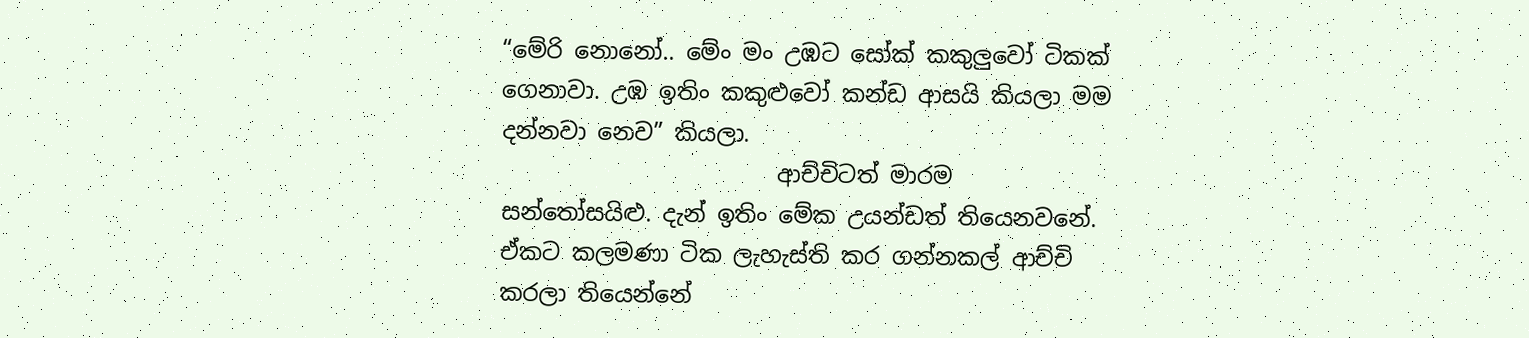“මේරි නොනෝ.. මේං මං උඹට සෝක් කකුලුවෝ ටිකක් ගෙනාවා. උඹ ඉතිං කකුළුවෝ කන්ඩ ආසයි කියලා මම දන්නවා නෙව” කියලා.
                        ආච්චිටත් මාරම සන්තෝසයිළු. දැන් ඉතිං මේක උයන්ඩත් තියෙනවනේ. ඒකට කලමණා ටික ලැහැස්ති කර ගන්නකල් ආච්චි කරලා තියෙන්නේ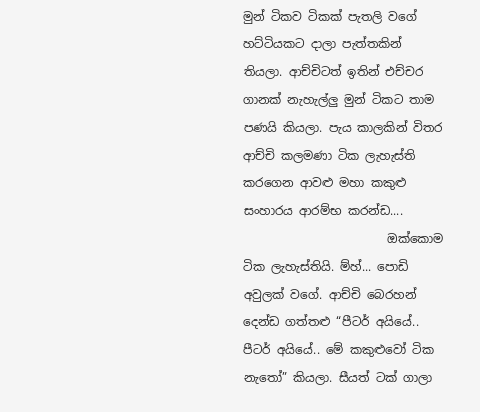මුන් ටිකව ටිකක් පැතලි වගේ හට්ටියකට දාලා පැත්තකින් තියලා. ආච්චිටත් ඉතින් එච්චර ගානක් නැහැල්ලු මුන් ටිකට තාම පණයි කියලා. පැය කාලකින් විතර ආච්චි කලමණා ටික ලැහැස්ති කරගෙන ආවළු මහා කකුළු සංහාරය ආරම්භ කරන්ඩ....
                        ඔක්කොම ටික ලැහැස්තියි. ම්හ්... පොඩි අවුලක් වගේ. ආච්චි බෙරහන් දෙන්ඩ ගත්තළු “පීටර් අයියේ.. පීටර් අයියේ.. මේ කකුළුවෝ ටික නැතෝ” කියලා. සීයත් ටක් ගාලා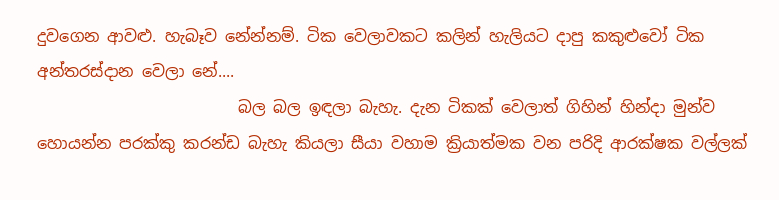දුවගෙන ආවළු. හැබෑව නේන්නම්. ටික වෙලාවකට කලින් හැලියට දාපු කකුළුවෝ ටික අන්තරස්දාන වෙලා නේ....
                         බල බල ඉඳලා බැහැ. දැන ටිකක් වෙලාත් ගිහින් හින්දා මුන්ව හොයන්න පරක්කු කරන්ඩ බැහැ කියලා සීයා වහාම ක්‍රියාත්මක වන පරිදි ආරක්ෂක වල්ලක්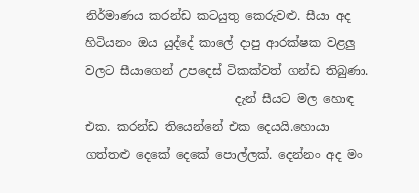නිර්මාණය කරන්ඩ කටයුතු කෙරුවළු. සීයා අද හිටියනං ඔය යුද්දේ කාලේ දාපු ආරක්ෂක වළලු වලට සීයාගෙන් උපදෙස් ටිකක්වත් ගන්ඩ තිබුණා.
                         දැන් සීයට මල හොඳ එක. කරන්ඩ තියෙන්නේ එක දෙයයි.හොයා ගත්තළු දෙකේ දෙකේ පොල්ලක්. දෙන්නං අද මං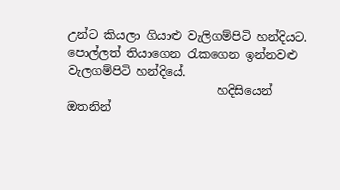උන්ට කියලා ගියාළු වැලිගම්පිටි හන්දියට. පොල්ලත් තියාගෙන රැකගෙන ඉන්නවළු වැලගම්පිටි හන්දියේ.
                         හදිසියෙන් ඔතනින්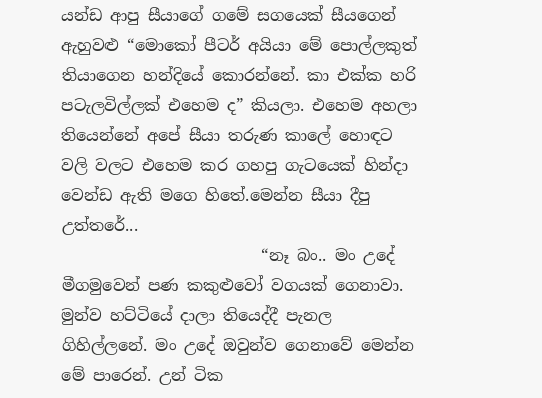යන්ඩ ආපු සීයාගේ ගමේ සගයෙක් සීයගෙන් ඇහුවළු “මොකෝ පීටර් අයියා මේ පොල්ලකුත් තියාගෙන හන්දියේ කොරන්නේ. කා එක්ක හරි පටැලවිල්ලක් එහෙම ද” කියලා. එහෙම අහලා තියෙන්නේ අපේ සීයා තරුණ කාලේ හොඳට වලි වලට එහෙම කර ගහපු ගැටයෙක් හින්දා වෙන්ඩ ඇති මගෙ හිතේ.මෙන්න සීයා දීපු උත්තරේ...
                         “නෑ බං.. මං උදේ මීගමුවෙන් පණ කකුළුවෝ වගයක් ගෙනාවා. මුන්ව හට්ටියේ දාලා තියෙද්දී පැනල ගිහිල්ලනේ. මං උදේ ඔවුන්ව ගෙනාවේ මෙන්න මේ පාරෙන්. උන් ටික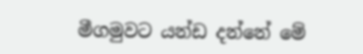මීගමුවට යන්ඩ දන්නේ මේ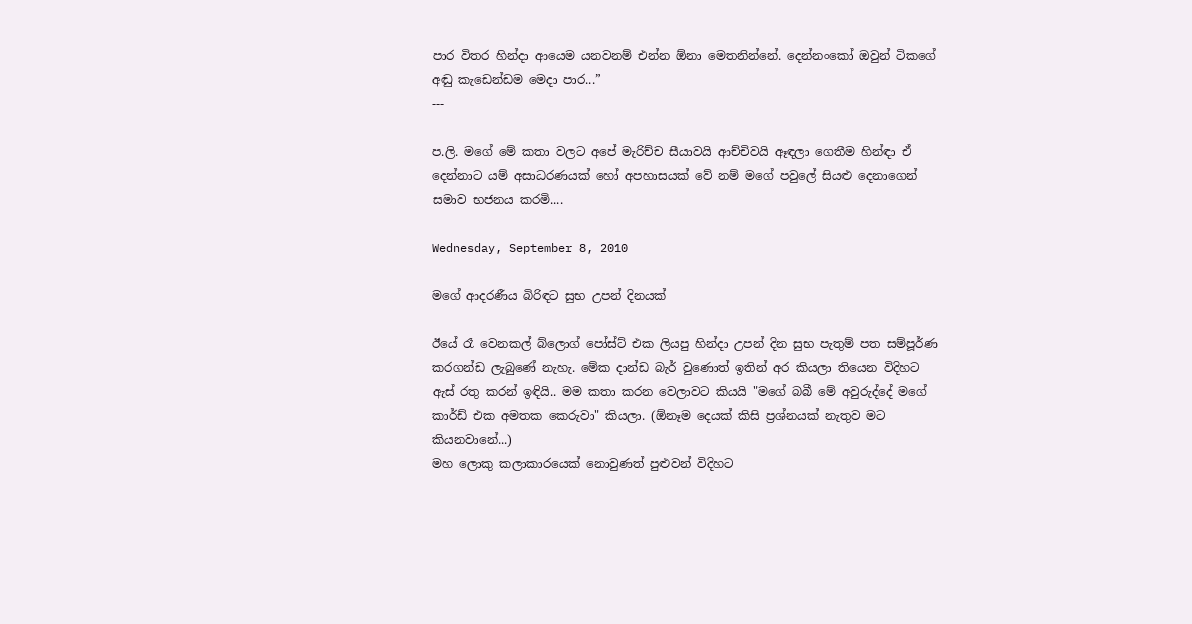පාර විතර හින්දා ආයෙම යනවනම් එන්න ඕනා මෙතනින්නේ. දෙන්නංකෝ ඔවුන් ටිකගේ අඬු කැඩෙන්ඩම මෙදා පාර...”
---

ප.ලි. මගේ මේ කතා වලට අපේ මැරිච්ච සීයාවයි ආච්චිවයි ඈඳලා ගෙතීම හින්ඳා ඒ දෙන්නාට යම් අසාධරණයක් හෝ අපහාසයක් වේ නම් මගේ පවුලේ සියළු දෙනාගෙන් සමාව භජනය කරමි....

Wednesday, September 8, 2010

මගේ ආදරණීය බිරිඳට සුභ උපන් දිනයක්

ඊයේ රෑ වෙනකල් බ්ලොග් පෝස්ට් එක ලියපු හින්දා උපන් දින සුභ පැතුම් පත සම්පූර්ණ කරගන්ඩ ලැබුණේ නැහැ. මේක ‍දාන්ඩ බැර් වුණොත් ඉතින් අර කියලා තියෙන විදිහට ඇස් රතු කරන් ඉඳියි.. මම කතා කරන වෙලාවට කියයි "මගේ බබී මේ අවුරුද්දේ මගේ කාර්ඩ් එක අමතක කෙරුවා" කියලා. (ඕනෑම දෙයක් කිසි ප්‍රශ්නයක් නැතුව මට කියනවානේ...)
මහ ලොකු කලාකාරයෙක් නොවුණත් පුළුවන් විදිහට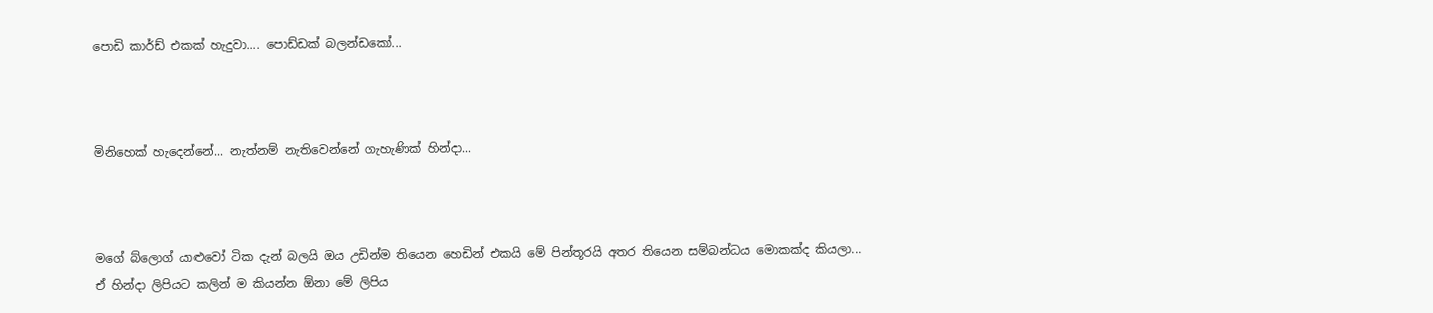පොඩි කාර්ඩ් එකක් හැදුවා.... පොඩ්ඩක් බලන්ඩකෝ...



මිනිහෙක් හැදෙන්නේ... නැත්නම් නැතිවෙන්නේ ගැහැණික් හින්දා...



මගේ බ්ලොග් යාළුවෝ ටික දැන් බලයි ඔය උඩින්ම තියෙන හෙඩින් එකයි මේ පින්තූරයි අතර තියෙන සම්බන්ධය මොකක්ද කියලා...
ඒ හින්දා ලිපියට කලින් ම කියන්න ඕනා මේ ලිපිය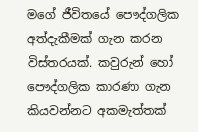මගේ ජීවිතයේ පෞද්ගලික අත්දැකීමක් ගැන කරන විස්තරයක්. කවුරුන් හෝ පෞද්ගලික කාරණා ගැන කියවන්නට අකමැත්තක්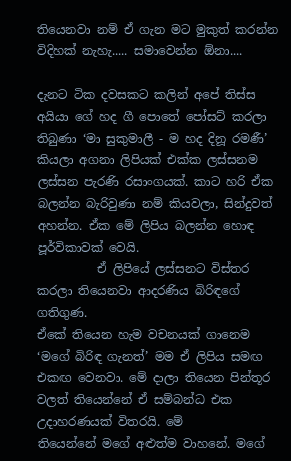තියෙනවා නම් ඒ ගැන මට මුකුත් කරන්න විදිහක් නැහැ..... සමාවෙන්න ඕනා....

දැනට ටික දවසකට කලින් අපේ තිස්ස අයියා ගේ හද ගී පොතේ පෝසට් කරලා තිබුණා ‘මා සුකුමාලී - ම හද දිනූ රමණී’ කියලා අගනා ලිපියක් එක්ක ලස්සනම ලස්සන පැරණි රසාංගයක්. කාට හරි ඒක බලන්න බැරිවුණා නම් කියවලා, සින්දුවත් අහන්න. ඒක මේ ලිපිය බලන්න හොඳ පූර්විකාවක් වෙයි.
          ඒ‍ ලිපියේ ලස්සනට විස්තර කරලා තියෙනවා ආදරණිය බිරිඳගේ ගතිගුණ.
ඒකේ තියෙන හැම වචනයක් ගානෙම ‘මගේ බිරිඳ ගැනත්’ මම ඒ ලිපිය සමඟ එකඟ වෙනවා. මේ දාලා තියෙන පින්තූර වලත් තියෙන්නේ ඒ සම්බන්ධ එක උදාහරණයක් විතරයි. මේ
තියෙන්නේ මගේ අළුත්ම වාහනේ. මගේ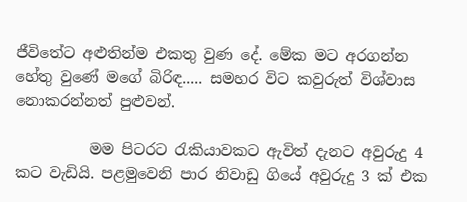ජීවිතේට අළුතින්ම එකතු වුණ දේ. මේක මට අරගන්න හේතු වුණේ මගේ බිරිඳ..... සමහර විට ක‍වුරුත් විශ්වාස නොකරන්නත් පුළුවන්.

          මම පිටරට රැකියාවකට ඇවිත් දැනට අවුරුදු 4 කට වැඩියි. පළමුවෙනි පාර නිවාඩු ගියේ අවුරුදු 3 ක් එක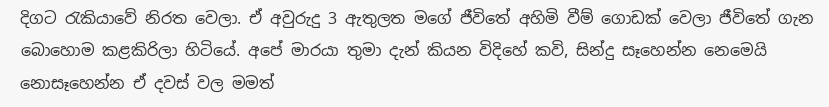දිගට රැකියාවේ නිරත වෙලා. ඒ අවුරුදු 3 ඇතුලත මගේ ජීවිතේ අහිමි වීම් ගොඩක් වෙලා ජීවිතේ ගැන බොහොම කළකිරිලා හිටියේ. අපේ මාරයා තුමා දැන් කියන විදිහේ කවි, සින්දු සෑහෙන්න නෙමෙයි නොසෑහෙන්න ඒ දවස් වල මමත්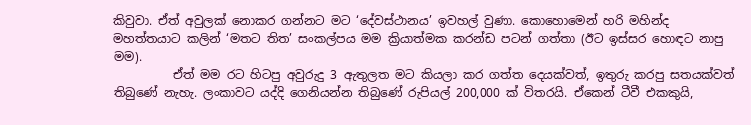කිවුවා. ඒත් අවුලක් නොකර ගන්නට මට ‘දේවස්ථානය’ ඉවහල් වුණා. කොහොමෙන් හරි මහින්ද මහත්තයාට කලින් ‘මතට තිත’ සංකල්පය මම ක්‍රියාත්මක කරන්ඩ පටන් ගත්තා (ඊට ඉස්සර හොඳට නාපු මම).
          ඒත් මම රට හිටපු අවුරුදු 3 ඇතුලත මට කියලා කර ගත්ත දෙයක්වත්, ඉතුරු කරපු සතයක්වත් තිබුණේ නැහැ. ලංකාවට යද්දි ගෙනියන්න තිබුණේ රුපියල් 200,000 ක් විතරයි. ඒකෙන් ටීවී එකකුයි,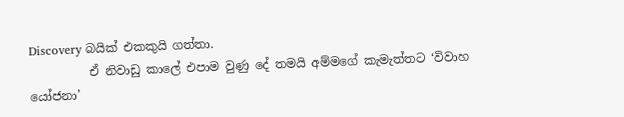Discovery බයික් එකකුයි ගත්තා.
          ඒ නිවාඩු කාලේ එපාම වුණු දේ තමයි අම්මගේ කැමැත්තට ‘විවාහ යෝජනා’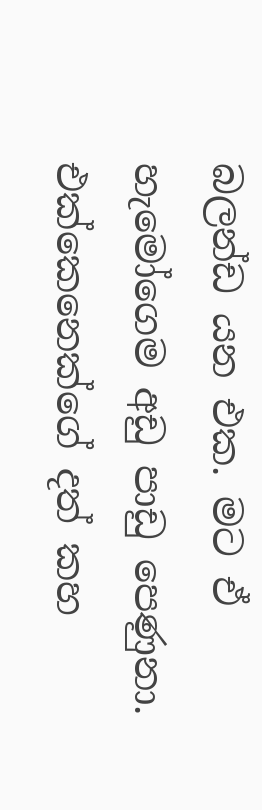බලන්ඩ යන එක. මට ඒ හැමෝගෙම අඩු පාඩු පෙණුනා. එක්කෙනෙක්ගේ දත් කහ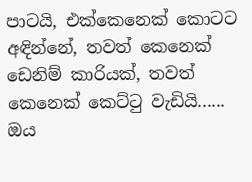පාටයි, එක්කෙනෙක් කොටට අඳින්නේ, තවත් කෙනෙක් ඩෙනිම් කාරියක්, තවත් කෙනෙක් කෙට්ටු වැඩියි...... ඔය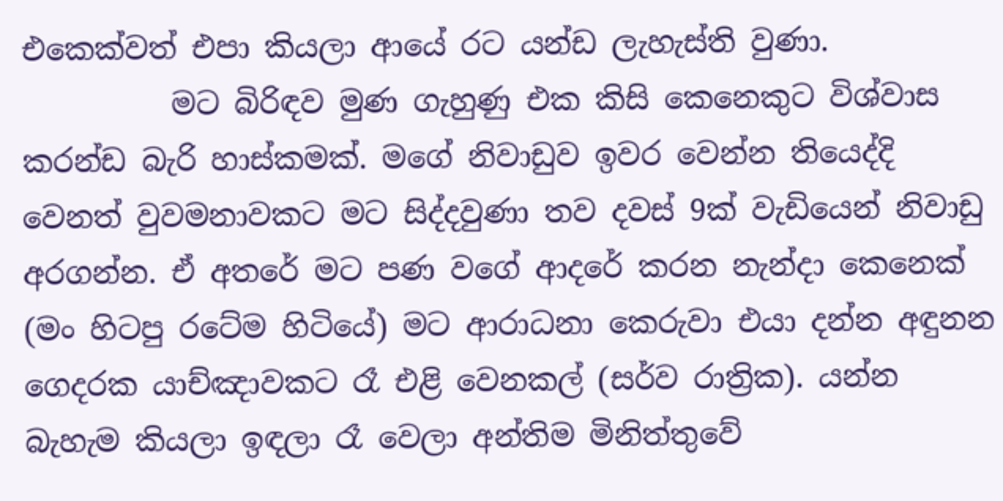එකෙක්වත් එපා කියලා ආයේ රට යන්ඩ ලැහැස්ති වුණා.
          ම‍ට බිරිඳව මුණ ගැහුණු එක කිසි කෙනෙකුට විශ්වාස කරන්ඩ බැරි හාස්කමක්. මගේ නිවාඩුව ඉවර වෙන්න තියෙද්දි වෙනත් වුවමනාවකට මට සිද්දවුණා තව දවස් 9ක් වැඩියෙන් නිවාඩු අරගන්න. ඒ අතරේ මට පණ වගේ ආදරේ කරන නැන්දා කෙනෙක් (මං හිටපු රටේම හිටියේ) ම‍ට ආරාධනා කෙරුවා එයා දන්න අඳුනන ගෙදරක යාච්ඤාවකට රෑ එළි වෙනකල් (සර්ව රාත්‍රික). යන්න බැහැම කියලා ඉඳලා රෑ වෙලා අන්තිම මිනිත්තුවේ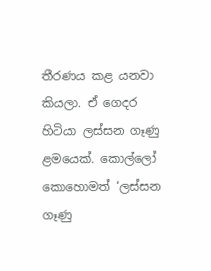තීරණය කළ යනවා කියලා. ඒ ගෙදර හිටියා ලස්සන ගෑණු ළමයෙක්. කොල්ලෝ කොහොමත් ‘ලස්සන ගෑණු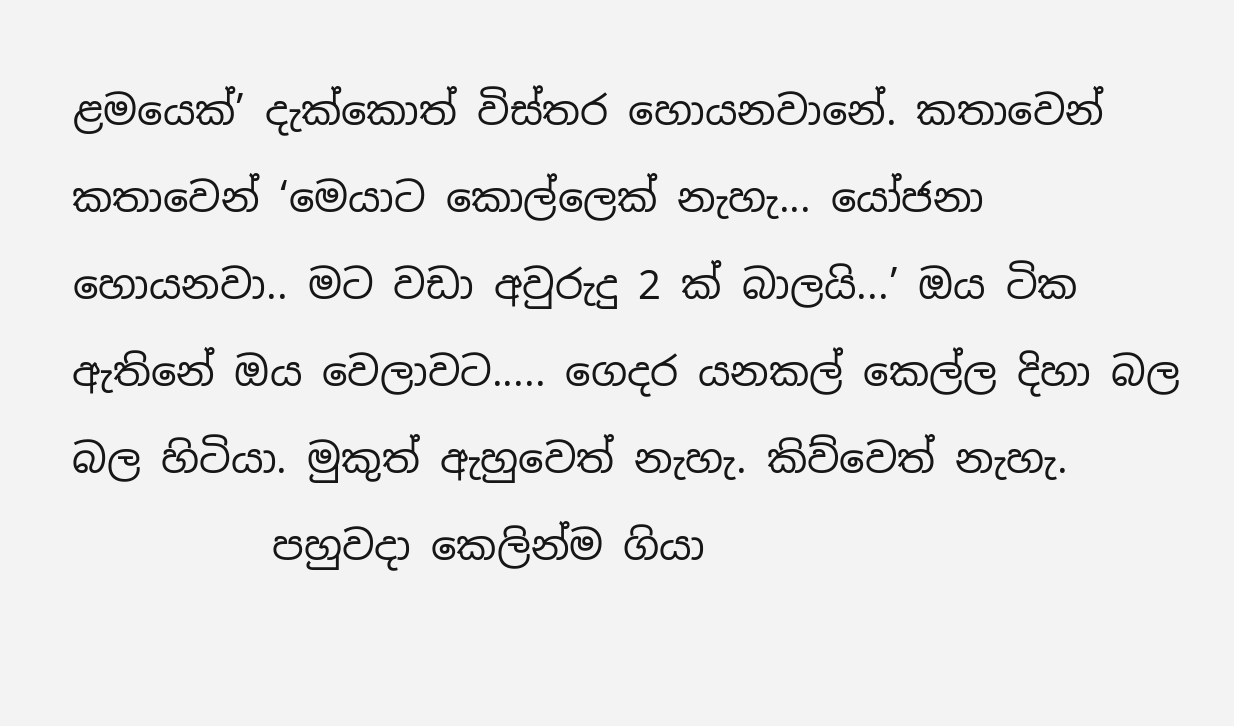ළමයෙක්’ දැක්කොත් විස්තර හොයනවානේ. කතාවෙන් කතාවෙන් ‘මෙයාට කොල්ලෙක් නැහැ... යෝජනා හොයනවා.. මට වඩා අවුරුදු 2 ක් බාලයි...’ ඔය ටික ඇතිනේ ඔය වෙලාවට..... ගෙදර යනකල් කෙල්ල දිහා බල බල හිටියා. මුකුත් ඇහුවෙත් නැහැ. කිව්වෙත් නැහැ.
          පහුවදා කෙලින්ම ගියා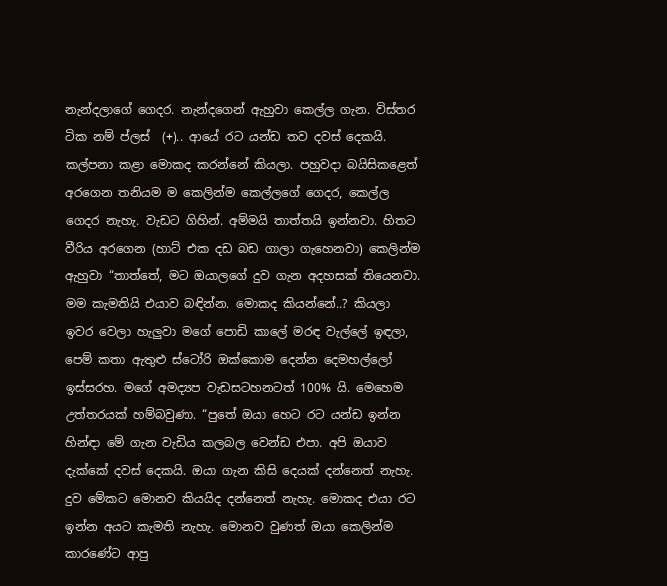නැන්දලාගේ ගෙදර. නැන්දගෙන් ඇහුවා කෙල්ල ගැන. විස්තර ටික නම් ප්ලස්  (+).. ආයේ රට යන්ඩ තව දවස් දෙකයි. කල්පනා කළා මොකද කරන්නේ කියලා. පහුවදා බයිසිකළෙත් අරගෙන තනියම ම කෙලින්ම කෙල්ලගේ ගෙදර, කෙල්ල ගෙදර නැහැ. වැඩට ගිහින්. අම්මයි තාත්තයි ඉන්නවා. හිතට වීරිය අරගෙන (හාට් එක දඩ බඩ ගාලා ගැහෙනවා) කෙලින්ම ඇහුවා “තාත්තේ, මට ඔයාලගේ දුව ගැන අදහසක් තියෙනවා. මම කැමතියි එයාව බඳින්න. මොකද කියන්නේ..? කියලා ඉවර වෙලා හැලුවා මගේ පොඩි කාලේ මරඳ වැල්ලේ ඉඳලා, පෙම් කතා ඇතුළු ස්ටෝරි ඔක්කොම දෙන්න දෙමහල්ලෝ ඉස්සරහ. මගේ අමද්‍යප වැඩසටහනටත් 100% යි. මෙහෙම උත්තරයක් හම්බවුණා. “පුතේ ඔයා හෙට රට යන්ඩ ඉන්න හින්ඳා මේ ගැන වැඩිය කලබල වෙන්ඩ එපා. අපි ඔයාව දැක්කේ දවස් දෙකයි. ඔයා ගැන කිසි දෙයක් දන්නෙත් නැහැ. දුව මේකට මොනව කියයිද දන්නෙත් නැහැ. මොකද එයා රට ඉන්න අයට කැමති නැහැ. මොනව වුණත් ඔයා කෙලින්ම කාරණේට ආපු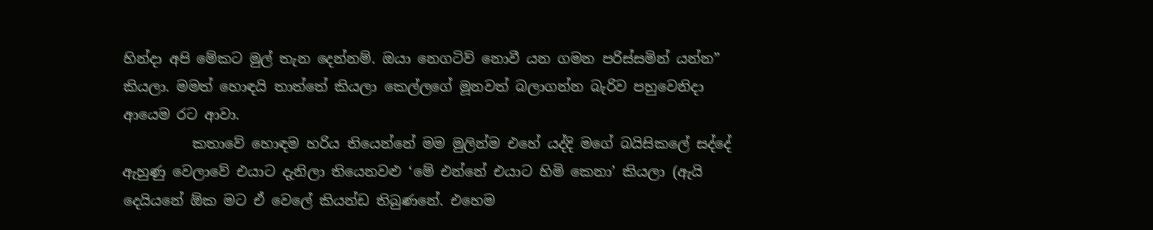හින්දා අපි මේකට මුල් තැන දෙන්නම්. ඔයා නෙගටිව් නොවී යන ගමන පරිස්සමින් යන්න” කියලා. මමත් හොඳයි තාත්තේ කියලා කෙල්ලගේ මූනවත් බලාගන්න බැරිව පහුවෙනිදා ආයෙම රට ආවා.
          කතාවේ හොඳම හරිය තියෙන්නේ මම මුලින්ම එහේ යද්දි මගේ බයිසිකලේ සද්දේ ඇහුණු වෙලාවේ එයාට දැනිලා තියෙනවළු ‘මේ එන්නේ එයාට හිමි කෙනා’ කියලා (ඇයි දෙයියනේ ඕක මට ඒ වෙලේ කියන්ඩ තිබුණනේ. එහෙම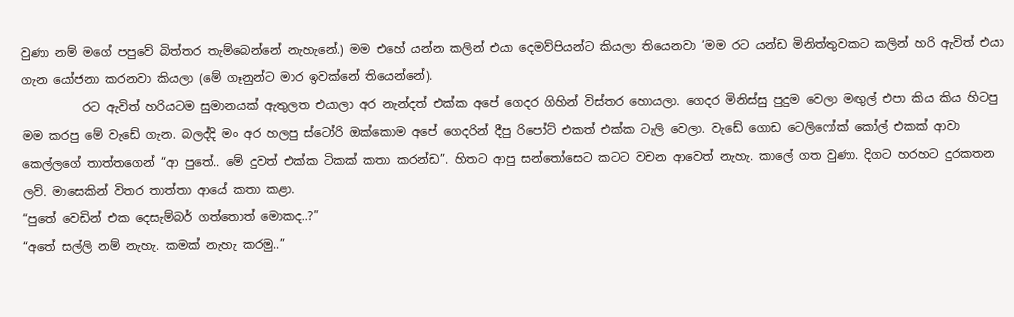වුණා නම් මගේ පපුවේ බිත්තර තැම්බෙන්නේ නැහැනේ.) මම එහේ යන්න කලින් එයා දෙමව්පියන්ට කියලා තියෙනවා ‘මම රට යන්ඩ මිනිත්තුවකට කලින් හරි ඇවිත් එයා ගැන යෝජනා කරනවා කියලා (මේ ගෑනුන්ට මාර ඉවක්නේ තියෙන්නේ).
          රට ඇවිත් හරියටම සුමානයක් ඇතුලත එයා‍ලා අර නැන්දත් එක්ක අපේ ගෙදර ගිහින් විස්තර හොයලා. ගෙදර මිනිස්සු පුදුම වෙලා මඟුල් එපා කිය කිය හිටපු මම කරපු මේ වැඩේ ගැන. බලද්දි මං අර හලපු ස්ටෝරි ඔක්කොම අපේ ගෙදරින් දීපු රිපෝට් එකත් එක්ක ටැලි වෙලා. වැඩේ ගොඩ ටෙලිෆෝක් කෝල් එකක් ආවා කෙල්ලගේ තාත්තගෙන් “ආ පුතේ.. මේ දුවත් එක්ක ටිකක් කතා කරන්ඩ”. හිතට ආපු සන්තෝසෙට කටට වචන ආවෙත් නැහැ. කාලේ ගත වුණා. දිගට හරහට දුරකතන ලව්. මාසෙකින් විතර තාත්තා ආයේ කතා කළා.
“පුතේ වෙඩින් එක දෙසැම්බර් ගත්තොත් මොකද..?”
“අතේ සල්ලි නම් නැහැ. කමක් නැහැ කරමු..”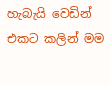හැබැයි වෙඩින් එකට කලින් මම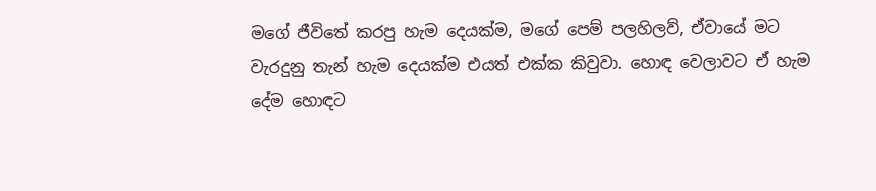මගේ ජීවිතේ කරපු හැම දෙයක්ම, මගේ පෙම් පලහිලව්, ඒවායේ මට වැරදුනු තැන් හැම දෙයක්ම එයත් එක්ක කිවුවා. හොඳ වෙලාවට ඒ හැම දේම හොඳට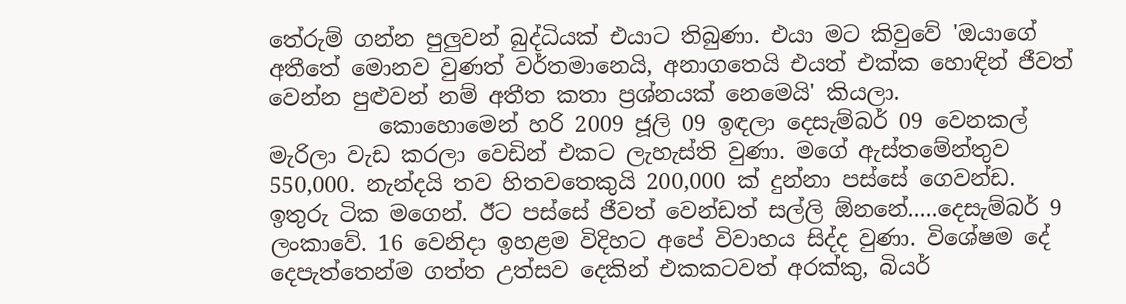තේරුම් ගන්න පුලුවන් බුද්ධියක් එයාට තිබුණා. එයා මට කිවුවේ 'ඔයාගේ අතීතේ මොනව වුණත් වර්තමානෙයි, අනාගතෙයි එයත් එක්ක හොඳින් ජීවත් වෙන්න පුළුවන් නම් අතීත කතා ප්‍රශ්නයක් නෙමෙයි' කියලා.
          කොහොමෙන් හරි 2009 ජූලි 09 ඉඳලා දෙසැම්බර් 09 වෙනකල් මැරිලා වැඩ කරලා වෙඩින් එකට ලැහැස්ති වුණා. මගේ ඇස්තමේන්තුව 550,000. නැන්දයි තව හිතවතෙකුයි 200,000 ක් දුන්නා පස්සේ ගෙවන්ඩ. ඉතුරු ටික මගෙන්. ඊට පස්සේ ජීවත් වෙන්ඩත් සල්ලි ඕනනේ.....දෙසැම්බර් 9 ලංකාවේ. 16 වෙනිදා ඉහළම විදිහට අපේ විවාහය සිද්ද වුණා. විශේෂම දේ දෙපැත්තෙන්ම ගත්ත උත්සව දෙකින් එකකටවත් අරක්කු, බියර්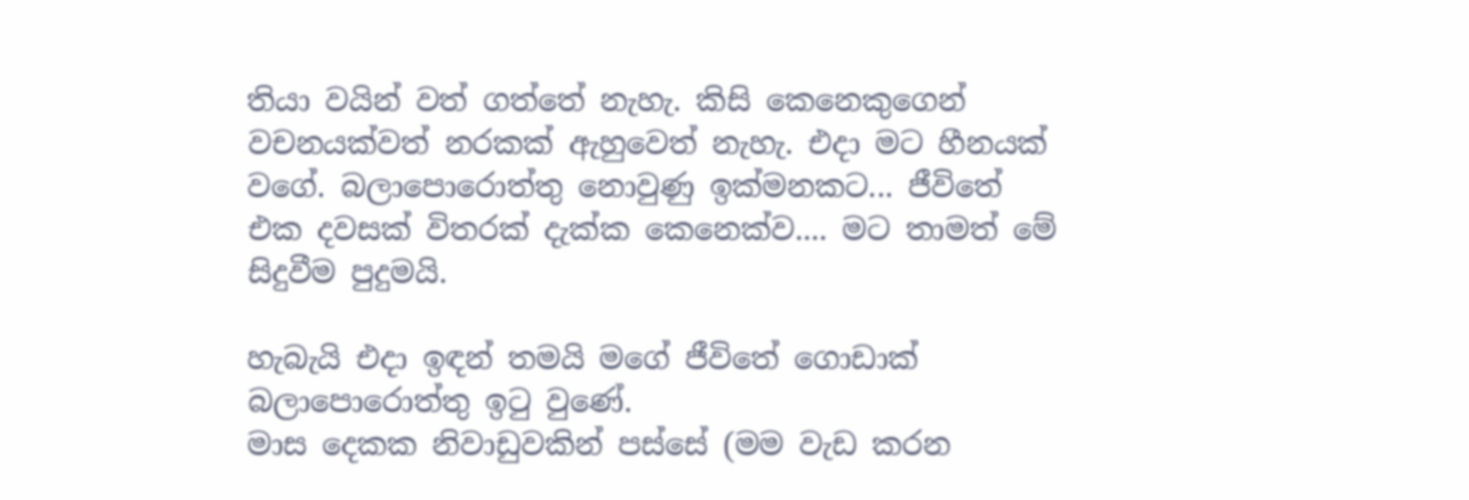තියා වයින් වත් ගත්තේ නැහැ. කිසි කෙනෙකුගෙන් වචනයක්වත් නරකක් ඇහුවෙත් නැහැ. එදා මට හීනයක් වගේ. බලාපොරොත්තු නොවුණු ඉක්මනකට... ජීවිතේ එක දවසක් විතරක් දැක්ක කෙනෙක්ව.... මට තාමත් මේ සිදුවීම පුදුමයි.

හැබැයි එදා ඉඳන් තමයි මගේ ජීවිතේ ගොඩාක් බලාපොරොත්තු ඉටු වුණේ.
මාස දෙකක නිවාඩුවකින් පස්සේ (මම වැඩ කරන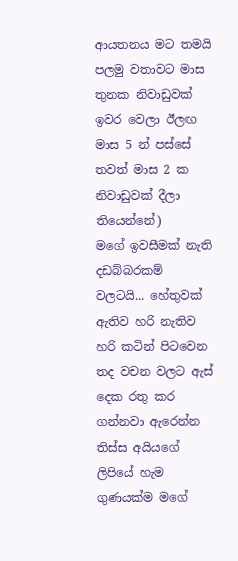ආයතනය මට තමයි පලමු වතාවට මාස තුනක නිවාඩුවක් ඉවර වෙලා ඊලඟ මාස 5 න් පස්සේ තවත් මාස 2 ක නිවාඩුවක් දීලා තියෙන්නේ)
මගේ ඉවසීමක් නැති දඩබ්බරකම් වලටයි... හේතුවක් ඇතිව හරි නැතිව හරි කටින් පිටවෙන තද වචන වලට ඇස් දෙක රතු කර ගන්නවා ඇරෙන්න තිස්ස අයියගේ ලිපියේ හැම ගුණයක්ම මගේ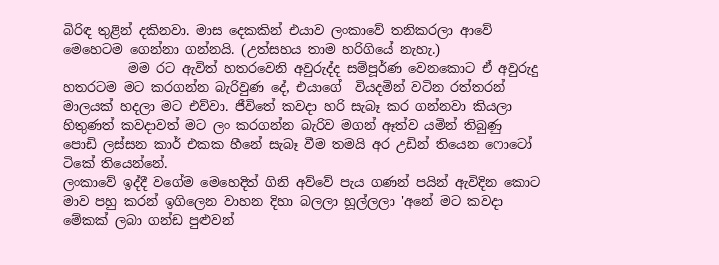බිරිඳ තුළින් දකිනවා. මාස දෙකකින් එයාව ලංකාවේ තනිකරලා ආවේ මෙහෙටම ගෙන්නා ගන්නයි. (උත්සහය තාම හරිගියේ නැහැ.)
          මම රට ඇවිත් හතරවෙනි අවුරුද්ද සම්පූර්ණ වෙනකොට ඒ අවුරුදු හතරටම මට කරගන්න බැරිවුණ දේ, එයාගේ  වියදමින් වටින රත්තරන් මාලයක් හදලා මට එව්වා. ජීවිතේ කවදා හරි සැබෑ කර ගන්නවා කියලා හිතුණත් කවදාවත් මට ලං කරගන්න බැරිව මගන් ඈත්ව යමින් තිබුණු පොඩි ලස්සන කාර් එකක හීනේ සැබෑ වීම තමයි අර උඩින් තියෙන ෆොටෝ ටිකේ තියෙන්නේ.
ලංකාවේ ඉද්දී වගේම මෙහෙදිත් ගිනි අව්වේ පැය ගණන් පයින් ඇවිදින කොට මාව පහු කරන් ඉගිලෙන වාහන දිහා බලලා හූල්ලලා 'අනේ මට කවදා මේකක් ලබා ගන්ඩ පුළුවන්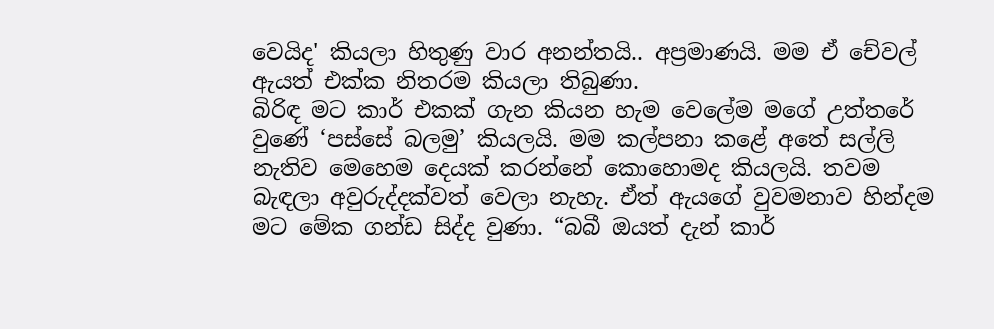වෙයිද' කියලා හිතුණු වාර අනන්තයි.. අප්‍රමාණයි. මම ඒ චේවල් ඇයත් එක්ක නිතරම කියලා තිබුණා.
බිරිඳ මට කාර් එකක් ගැන කියන හැම වෙලේම මගේ උත්තරේ වුණේ ‘පස්සේ බලමු’ කියලයි. මම කල්පනා කළේ අතේ සල්ලි නැතිව මෙහෙම දෙයක් කරන්නේ කොහොමද කියලයි. තවම බැඳලා අවුරුද්දක්වත් වෙලා නැහැ. ඒත් ඇයගේ වුවමනාව හින්දම මට මේක ගන්ඩ සිද්ද වුණා. “බබී ඔයත් දැන් කාර්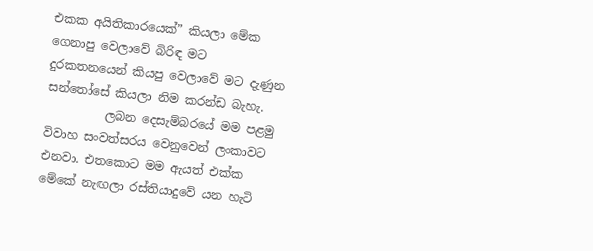එකක අයිතිකාරයෙක්” කියලා මේක ගෙනාපු වෙලාවේ බිරිඳ මට දුරකතනයෙන් කියපු වෙලාවේ මට දැණුන සන්තෝසේ කියලා නිම කරන්ඩ බැහැ.
          ලබන දෙසැම්බරයේ මම පළමු විවාහ සංවත්සරය වෙනුවෙන් ලංකාවට එනවා. එතකොට මම ඇයත් එක්ක මේකේ නැඟලා රස්තියාදුවේ යන හැටි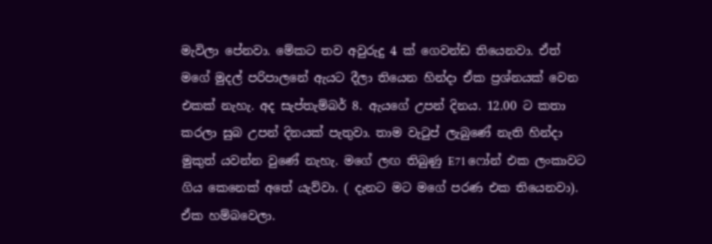මැවිලා පේනවා. මේකට තව අවුරුදු 4 ක් ගෙවන්ඩ තියෙනවා. ඒත් මගේ මුදල් පරිපාලනේ ඇයට දීලා තියෙන හින්දා ඒක ප්‍රශ්නයක් වෙන එකක් නැහැ. අද සැප්තැම්බර් 8. ඇ‍යගේ උපන් දිනය. 12.00 ට කතා කරලා සුබ උපන් දිනයක් පැතුවා. තාම වැටුප් ලැබුණේ නැති හින්දා මුකුත් යවන්න වුණේ නැහැ. මගේ ලඟ තිබුණු E71 ෆෝන් එක ලංකාවට ගිය කෙනෙක් අතේ යැව්වා. ( දැනට මට මගේ පරණ එක තියෙනවා). ඒක හම්බවෙලා.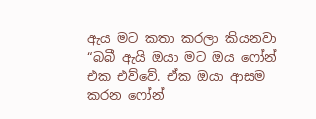ඇය මට කතා කරලා කියනවා “බබී ඇයි ඔයා මට ඔය ෆෝන් එක එව්වේ. ඒක ඔයා ආසම කරන ෆෝන්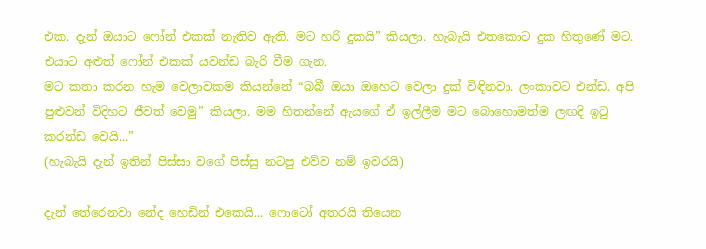එක. දැන් ඔයාට ෆෝන් එකක් නැතිව ඇති. මට හරි දුකයි” කියලා. හැබැයි එතකොට දුක හිතුණේ මට. එයාට අළුත් ෆෝන් එකක් යවන්ඩ බැරි වීම ගැන.
මට කතා කරන හැම වෙලාවකම කියන්නේ “බබී ඔයා ඔහෙට වෙලා දුක් විඳිනවා. ලංකාවට එන්ඩ. අපි පුළුවන් විදිහට ජීවත් වෙමු” කියලා. මම හිතන්නේ ඇයගේ ඒ ඉල්ලීම මට බොහොමත්ම ලඟදි ඉටු කරන්ඩ වෙයි...”
(හැබැයි දැන් ඉතින් පිස්සා වගේ පිස්සු නටපු එව්ව නම් ඉවරයි)

දැන් තේරෙනවා නේද හෙඩින් එකෙයි... ෆොටෝ අතරයි තියෙන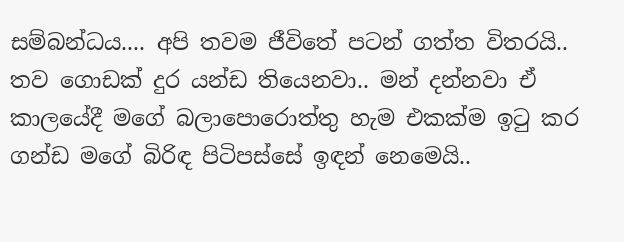සම්බන්ධය.... අපි තවම ජීවිතේ පටන් ගත්ත විතරයි.. තව ගොඩක් දුර යන්ඩ තියෙනවා.. මන් දන්නවා ඒ කාලයේදී මගේ බලාපොරොත්තු හැම එකක්ම ඉටු කර ගන්ඩ මගේ බිරිඳ පිටිපස්සේ ඉඳන් නෙමෙයි..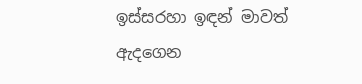ඉස්සරහා ඉඳන් මාවත් ඇදගෙන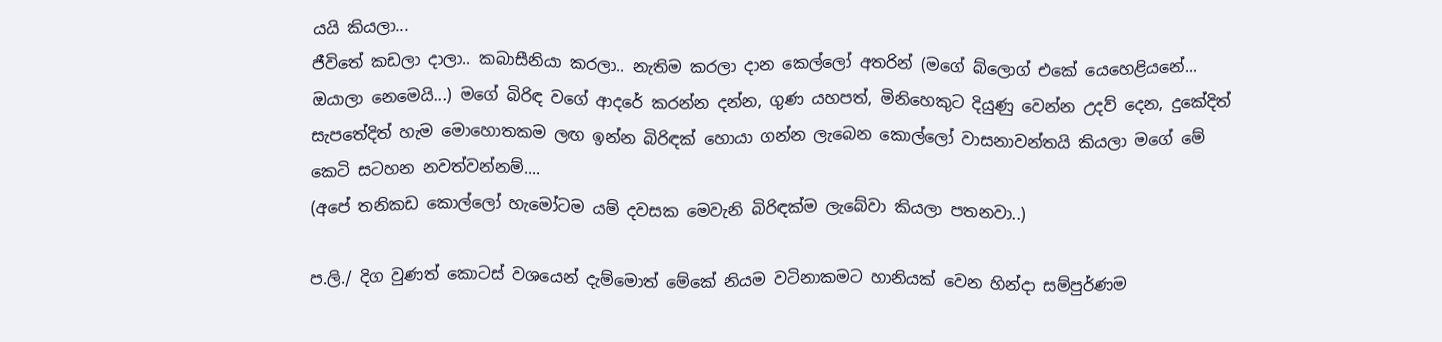යයි කියලා...
ජීවිතේ කඩලා දාලා.. කබාසීනියා කරලා.. නැතිම කරලා දාන කෙල්ලෝ අතරින් (මගේ බ්ලොග් එකේ යෙහෙළියනේ... ඔයාලා නෙමෙයි...) මගේ බිරිඳ වගේ ආදරේ කරන්න දන්න, ගුණ යහපත්, මිනිහෙකුට දියුණු වෙන්න උදව් දෙන, දුකේදිත් සැපතේදිත් හැම මොහොතකම ලඟ ඉන්න බිරිඳක් හොයා ගන්න ලැබෙන කොල්ලෝ වාසනාවන්තයි කියලා මගේ මේ කෙටි සටහන නවත්වන්නම්....
(අපේ තනිකඩ කොල්ලෝ හැමෝටම යම් දවසක මෙවැනි බිරිඳක්ම ලැබේවා කියලා පතනවා..)

ප.ලි./ දිග වුණත් කොටස් වශයෙන් දැම්මොත් මේකේ නියම වටිනාකමට හානියක් වෙන හින්දා සම්පුර්ණම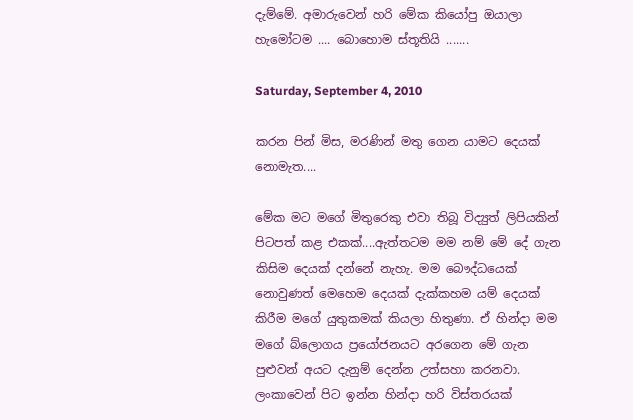දැම්මේ. අමාරුවෙන් හරි මේක කියෝපු ඔයාලා හැමෝටම .... බොහොම ස්තූතියි .......

Saturday, September 4, 2010

කරන පින් මිස, මරණින් මතු ගෙන යාමට දෙයක් නොමැත....

මේක මට මගේ මිතුරෙකු එවා තිබූ විද්‍යුත් ලිපියකින් පිටපත් කළ එකක්....ඇත්තටම මම නම් මේ දේ ගැන කිසිම දෙයක් දන්නේ නැහැ. මම බෞද්ධයෙක් නොවුණත් මෙහෙම දෙයක් දැක්කහම යම් දෙයක් කිරීම මගේ යුතුකමක් කියලා හිතුණා. ඒ හින්දා මම මගේ ‍බ්ලොගය ප්‍රයෝජනයට අරගෙන මේ ගැන පුළුවන් අයට දැනුම් දෙන්න උත්සහා කරනවා. ලංකාවෙන් පිට ඉන්න හින්දා හරි විස්තරයක්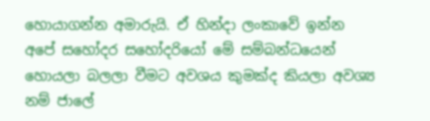හොයාගන්න අමාරුයි. ඒ හින්දා ලංකාවේ ඉන්න අපේ සහෝදර සහෝදරියෝ මේ සම්බන්ධයෙන් හොයලා බලලා වීමට අවශය කුමක්ද කියලා අවශ්‍ය නම් ජාලේ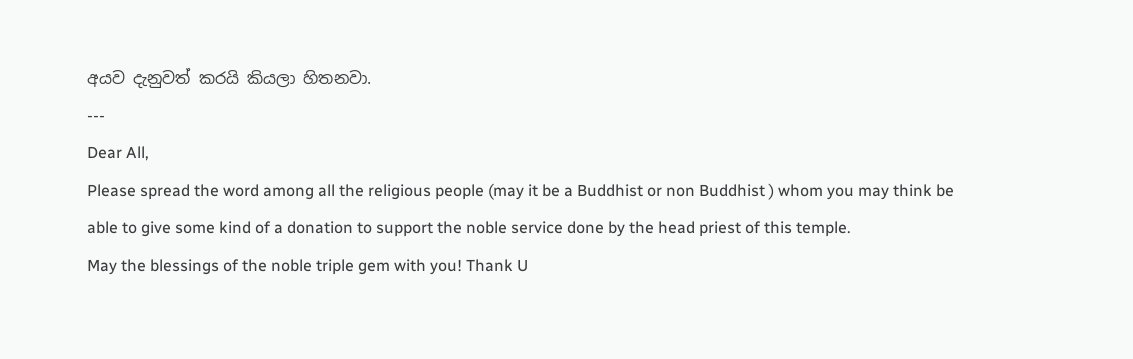අයව දැනුවත් කරයි කියලා හිතනවා.
---
Dear All,
Please spread the word among all the religious people (may it be a Buddhist or non Buddhist ) whom you may think be able to give some kind of a donation to support the noble service done by the head priest of this temple.
May the blessings of the noble triple gem with you! Thank U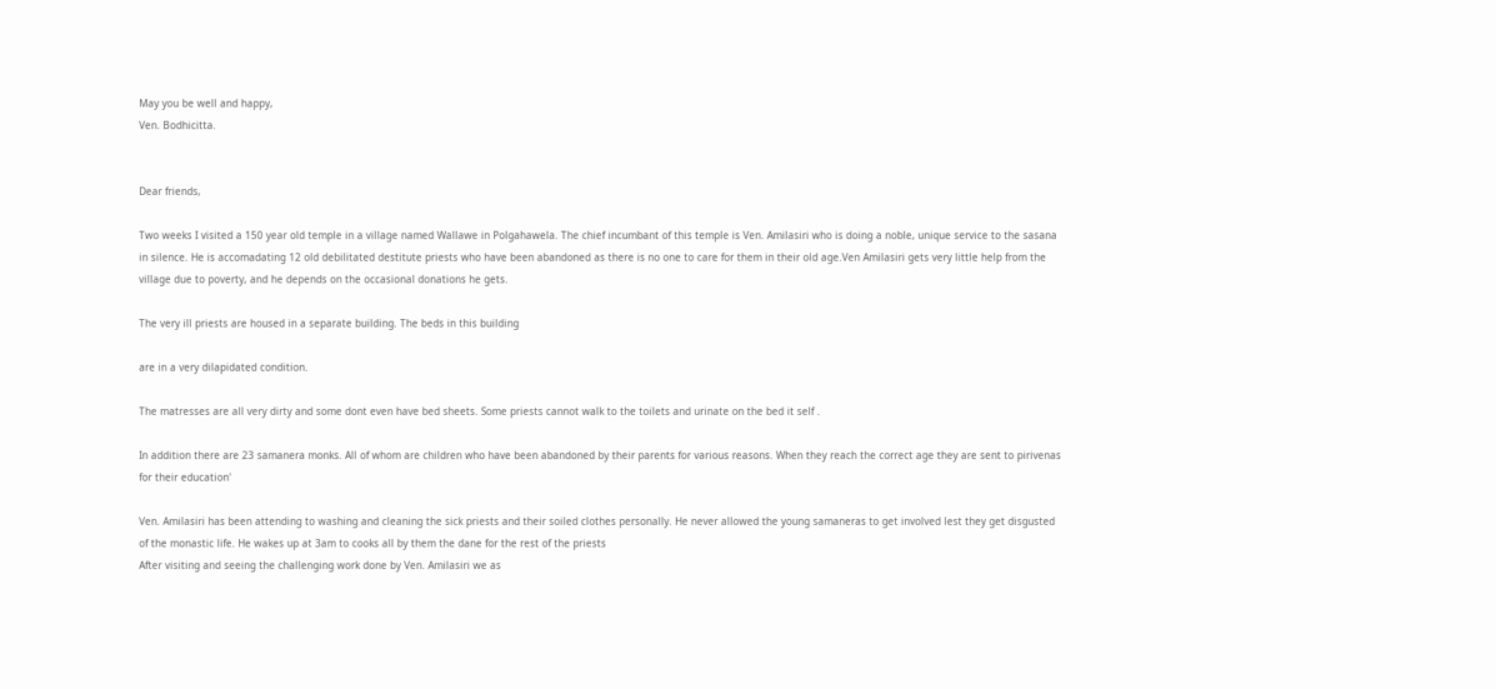May you be well and happy,
Ven. Bodhicitta.


Dear friends,

Two weeks I visited a 150 year old temple in a village named Wallawe in Polgahawela. The chief incumbant of this temple is Ven. Amilasiri who is doing a noble, unique service to the sasana in silence. He is accomadating 12 old debilitated destitute priests who have been abandoned as there is no one to care for them in their old age.Ven Amilasiri gets very little help from the village due to poverty, and he depends on the occasional donations he gets.

The very ill priests are housed in a separate building. The beds in this building

are in a very dilapidated condition.

The matresses are all very dirty and some dont even have bed sheets. Some priests cannot walk to the toilets and urinate on the bed it self .

In addition there are 23 samanera monks. All of whom are children who have been abandoned by their parents for various reasons. When they reach the correct age they are sent to pirivenas for their education'

Ven. Amilasiri has been attending to washing and cleaning the sick priests and their soiled clothes personally. He never allowed the young samaneras to get involved lest they get disgusted of the monastic life. He wakes up at 3am to cooks all by them the dane for the rest of the priests
After visiting and seeing the challenging work done by Ven. Amilasiri we as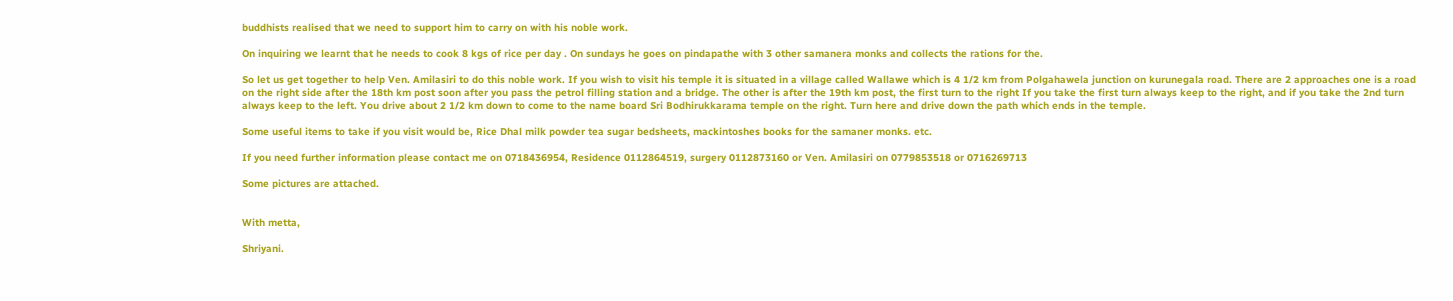buddhists realised that we need to support him to carry on with his noble work.

On inquiring we learnt that he needs to cook 8 kgs of rice per day . On sundays he goes on pindapathe with 3 other samanera monks and collects the rations for the.

So let us get together to help Ven. Amilasiri to do this noble work. If you wish to visit his temple it is situated in a village called Wallawe which is 4 1/2 km from Polgahawela junction on kurunegala road. There are 2 approaches one is a road on the right side after the 18th km post soon after you pass the petrol filling station and a bridge. The other is after the 19th km post, the first turn to the right If you take the first turn always keep to the right, and if you take the 2nd turn always keep to the left. You drive about 2 1/2 km down to come to the name board Sri Bodhirukkarama temple on the right. Turn here and drive down the path which ends in the temple.

Some useful items to take if you visit would be, Rice Dhal milk powder tea sugar bedsheets, mackintoshes books for the samaner monks. etc.

If you need further information please contact me on 0718436954, Residence 0112864519, surgery 0112873160 or Ven. Amilasiri on 0779853518 or 0716269713

Some pictures are attached.


With metta,

Shriyani.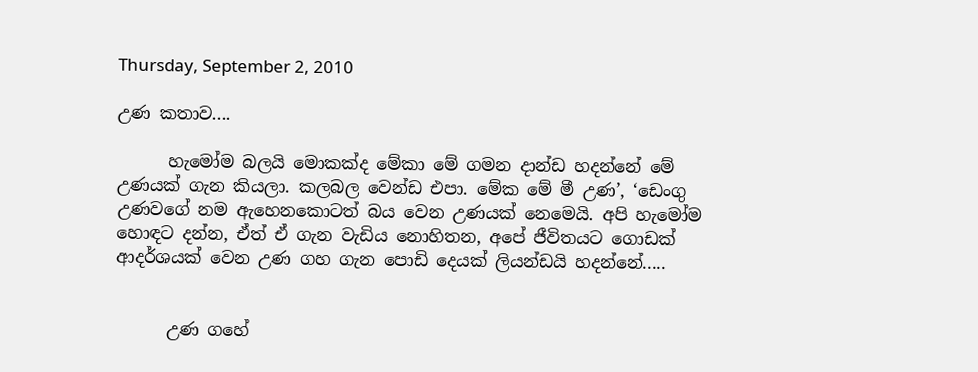Thursday, September 2, 2010

උණ කතාව....

      හැමෝම බලයි මොකක්ද මේකා මේ ගමන දාන්ඩ හදන්නේ මේ උණයක් ගැන කියලා. කලබල වෙන්ඩ එපා. මේක මේ මී උණ’, ‘ඩෙංගු උණවගේ නම ඇහෙනකොටත් බය වෙන උණයක් නෙමෙයි. අපි හැමෝම හොඳට දන්න, ඒත් ඒ ගැන වැඩිය නොහිතන, අපේ ජීවිතයට ගොඩක් ආදර්ශයක් වෙන උණ ගහ ගැන පොඩි දෙයක් ලියන්ඩයි හදන්නේ.....


      උණ ගහේ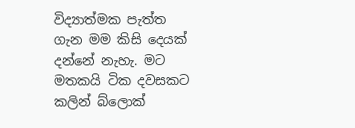විද්‍යාත්මක පැත්ත ගැන මම කිසි දෙයක් දන්නේ නැහැ. මට මතකයි ටික දවසකට කලින් බ්ලොක්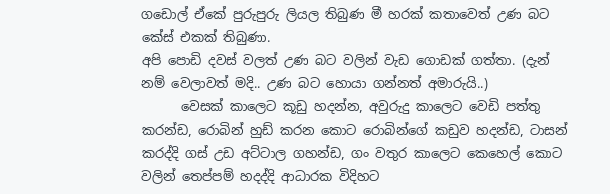ගඩොල් ඒකේ පුරුපුරු ලියල තිබුණ මී හරක් කතාවෙත් උණ බට කේස් එකක් තිබුණා.
අපි පොඩි දවස් වලත් උණ බට වලින් වැඩ ගොඩක් ගත්තා. (දැන් නම් වෙලාවත් මදි.. උණ බට හොයා ගන්නත් අමාරුයි..)
      වෙසක් කාලෙට කූඩු හදන්න, අවුරුදු කාලෙට වෙඩි පත්තු කරන්ඩ, රොබින් හුඩ් කරන කොට රොබින්ගේ කඩුව හදන්ඩ, ටාසන් කරද්දි ගස් උඩ අට්ටාල ගහන්ඩ, ගං වතුර කාලෙට කෙහෙල් කොට වලින් තෙප්පම් හදද්දි ආධාරක විදිහට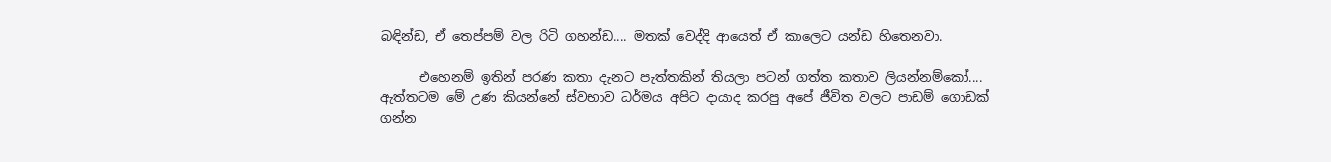බඳින්ඩ, ඒ තෙප්පම් වල රිටි ගහන්ඩ.... මතක් වෙද්දි ආයෙත් ඒ කාලෙට යන්ඩ හිතෙනවා.

      එහෙනම් ඉතින් පරණ කතා දැනට පැත්තකින් තියලා පටන් ගත්ත කතාව ලියන්නම්කෝ....
ඇත්තටම මේ උණ කියන්නේ ස්වභාව ධර්මය අපිට දායාද කරපු අපේ ජීවිත වලට පාඩම් ගොඩක් ගන්න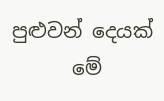පුළුවන් දෙයක්
      මේ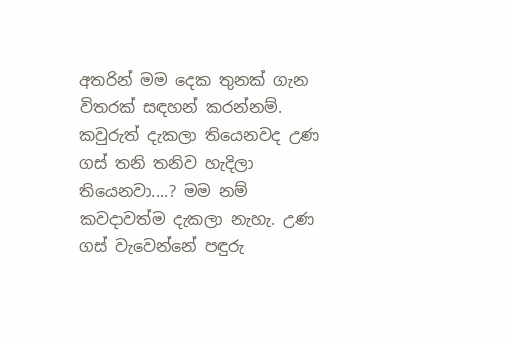අතරින් මම දෙක තුනක් ගැන විතරක් සඳහන් කරන්නම්. කවුරුත් දැකලා තියෙනවද උණ ගස් තනි තනිව හැදිලා තියෙනවා....? මම නම් කවදාවත්ම දැකලා නැහැ. උණ ගස් වැවෙන්නේ පඳුරු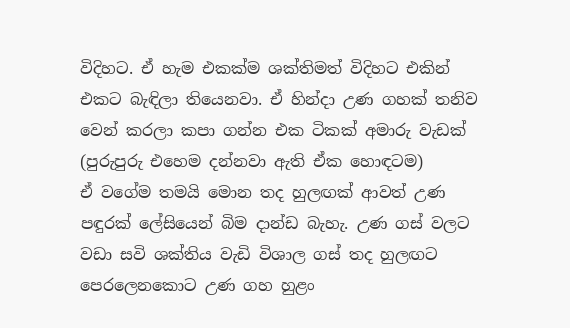විදිහට. ඒ හැම එකක්ම ශක්තිමත් විදිහට එකින් එකට බැඳිලා තියෙනවා. ඒ හින්දා උණ ගහක් තනිව වෙන් කරලා කපා ගන්න එක ටිකක් අමාරු වැඩක් (පුරුපුරු එහෙම දන්නවා ඇති ඒක හොඳටම)
ඒ වගේම තමයි මොන තද හුලඟක් ආවත් උණ පඳුරක් ලේසියෙන් බිම දාන්ඩ බැහැ. උණ ගස් වලට වඩා සවි ශක්තිය වැඩි විශාල ගස් තද හුලඟට පෙරලෙනකොට උණ ගහ හුළං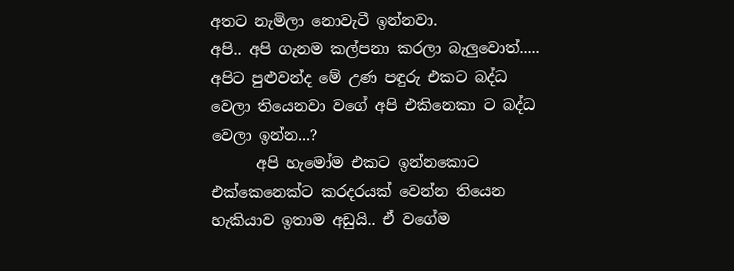අතට නැමිලා නොවැටී ඉන්නවා.
අපි.. අපි ගැනම කල්පනා කරලා බැලුවොත්..... අපිට පුළුවන්ද මේ උණ පඳුරු එකට බද්ධ වෙලා තියෙනවා වගේ අපි එකිනෙකා ට බද්ධ වෙලා ඉන්න...?
      අපි හැමෝම එකට ඉන්නකොට එක්කෙනෙක්ට කරදරයක් වෙන්න තියෙන හැකියාව ඉතාම අඩුයි.. ඒ වගේම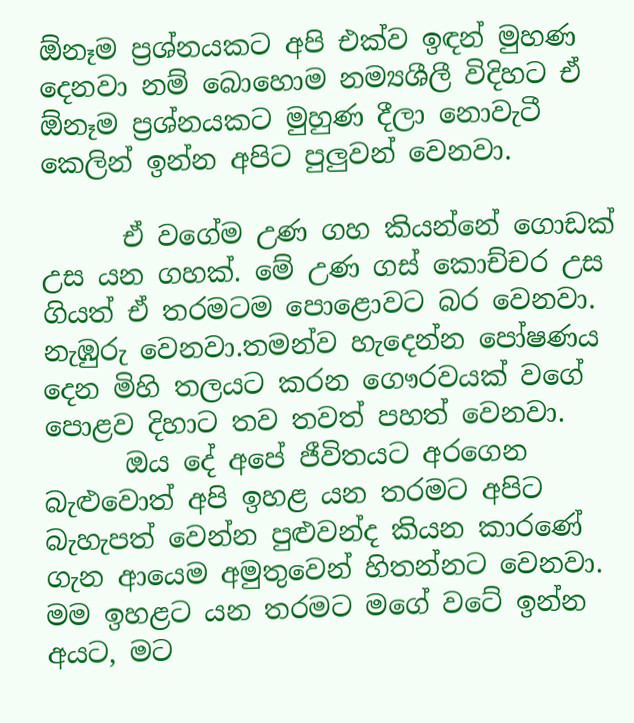ඕනෑම ප්‍රශ්නයකට අපි එක්ව ඉඳන් මුහණ දෙනවා නම් බොහොම නම්‍යශීලී විදිහට ඒ ඕනෑම ප්‍රශ්නයකට මුහුණ දීලා නොවැටී කෙලින් ඉන්න අපිට පුලුවන් වෙනවා.

      ඒ වගේම උණ ගහ කියන්නේ ගොඩක් උස යන ගහක්. මේ උණ ගස් කොච්චර උස ගියත් ඒ තරමටම පොළොවට බර වෙනවා. නැඹුරු වෙනවා.තමන්ව හැදෙන්න පෝෂණය දෙන මිහි තලයට කරන ගෞරවයක් වගේ පොළව දිහාට තව තවත් පහත් වෙනවා.
      ඔය දේ අපේ ජීවිතයට අරගෙන බැළුවොත් අපි ඉහළ යන තරමට අපිට බැහැපත් වෙන්න පුළුවන්ද කියන කාරණේ ගැන ආයෙම අමුතුවෙන් හිතන්නට වෙනවා. මම ඉහළට යන තරමට මගේ වටේ ඉන්න අයට, මට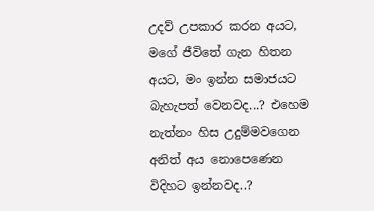උදව් උපකාර කරන අයට, මගේ ජීවිතේ ගැන හිතන අයට, මං ඉන්න සමාජයට බැහැපත් වෙනවද...? එහෙම නැත්නං හිස උදුම්මවගෙන අනිත් අය නොපෙණෙන විදිහට ඉන්නවද..?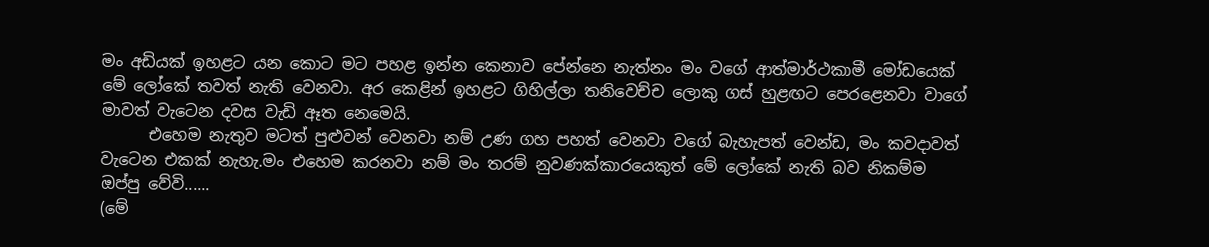මං අඩියක් ඉහළට යන කොට මට පහළ ඉන්න කෙනාව පේන්නෙ නැත්නං මං වගේ ආත්මාර්ථකාමී මෝඩයෙක් මේ ලෝකේ තවත් නැති වෙනවා. අර කෙළින් ඉහළට ගිහිල්ලා තනිවෙච්ච ලොකු ගස් හුළඟට පෙරළෙනවා වාගේ මාවත් වැටෙන දවස වැඩි ඈත නෙමෙයි.
      එහෙම නැතුව මටත් පුළුවන් වෙනවා නම් උණ ගහ පහත් වෙනවා වගේ බැහැපත් වෙන්ඩ, මං කවදාවත් වැටෙන එකක් නැහැ.මං එහෙම කරනවා නම් මං තරම් නුවණක්කාරයෙකුත් මේ ලෝකේ නැති බව නිකම්ම ඔප්පු වේවි......
(මේ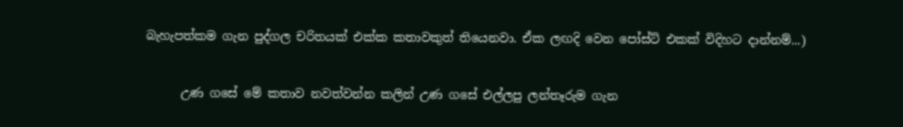බැහැපත්කම ගැන පුද්ගල චරිතයක් එක්ක කතාවකුත් තියෙනවා. ඒක ලඟදි වෙන පෝස්ට් එකක් විදිහට දාන්නම්...)

      උණ ගසේ මේ කතාව නවත්වන්න කලින් උණ ගසේ එල්ලපු ලන්තෑරුම ගැන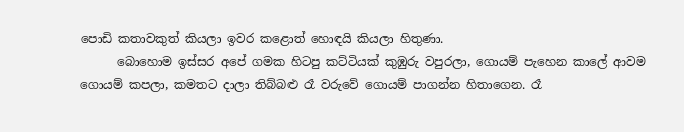පොඩි කතාවකුත් කියලා ඉවර කළොත් හොඳයි කියලා හිතුණා.
      බොහොම ඉස්සර අපේ ගමක හිටපු කට්ටියක් කුඹුරු වපුරලා, ගොයම් පැහෙන කාලේ ආවම ගොයම් කපලා, කමතට දාලා තිබ්බළු රෑ වරුවේ ගොයම් පාගන්න හිතාගෙන. රෑ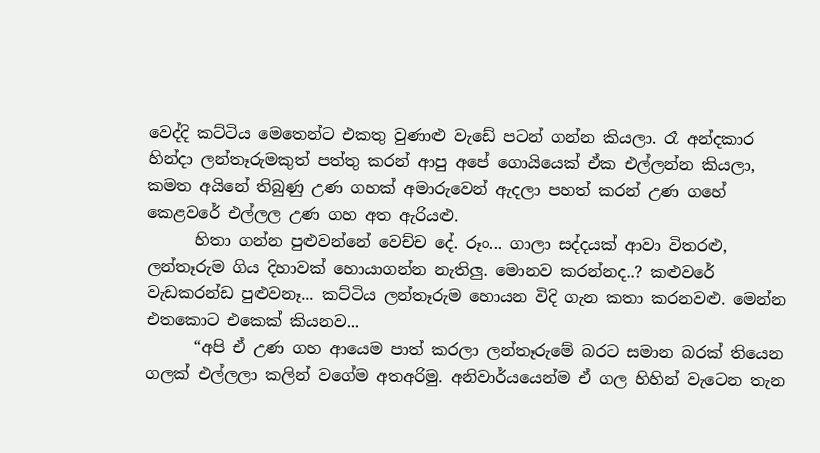වෙද්දි කට්ටිය මෙතෙන්ට එකතු වුණාළු වැඩේ පටන් ගන්න කියලා. රෑ අන්දකාර හින්දා ලන්තෑරුමකුත් පත්තු කරන් ආපු අපේ ගොයියෙක් ඒක එල්ලන්න කියලා, කමත අයිනේ තිබුණු උණ ගහක් අමාරුවෙන් ඇදලා පහත් කරන් උණ ගහේ කෙළවරේ එල්ලල උණ ගහ අත ඇරියළු.
      හිතා ගන්න පුළුවන්නේ වෙච්ච දේ. රූං... ගාලා සද්දයක් ආවා විතරළු, ලන්තෑරුම ගිය දිහාවක් හොයාගන්න නැතිලු. මොනව කරන්නද..? කළුවරේ වැඩකරන්ඩ පුළුවනෑ... කට්ටිය ලන්තෑරුම හොයන විදි ගැන කතා කරනවළු. මෙන්න එතකොට එකෙක් කියනව...
      “අපි ඒ උණ ගහ ආයෙම පාත් කරලා ලන්තෑරුමේ බරට සමාන බරක් තියෙන ගලක් එල්ලලා කලින් වගේම අතඅරිමු. අනිවාර්යයෙන්ම ඒ ගල හිහින් වැටෙන තැන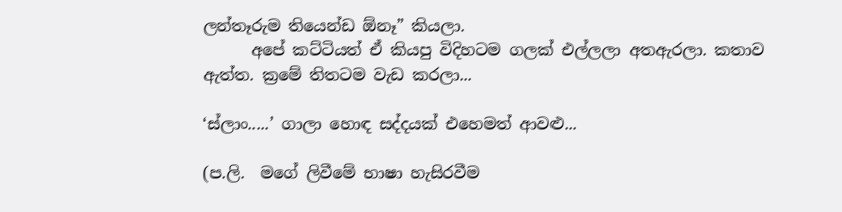ලන්තෑරුම තියෙන්ඩ ඕනෑ” කියලා.
      අපේ කට්ටියත් ඒ කියපු විදිහටම ගලක් එල්ලලා අතඇරලා. කතාව ඇත්ත. ක්‍රමේ තිතටම වැඩ කරලා...

‘ස්ලාං.....’ ගාලා හොඳ සද්දයක් එහෙමත් ආවළු...

(ප.ලි.  මගේ ලිවීමේ භාෂා හැසිරවීම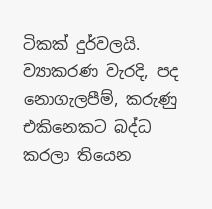ටිකක් දුර්වලයි. ව්‍යාකරණ වැරදි, පද නොගැලපීම්, කරුණු එකිනෙකට බද්ධ කරලා තියෙන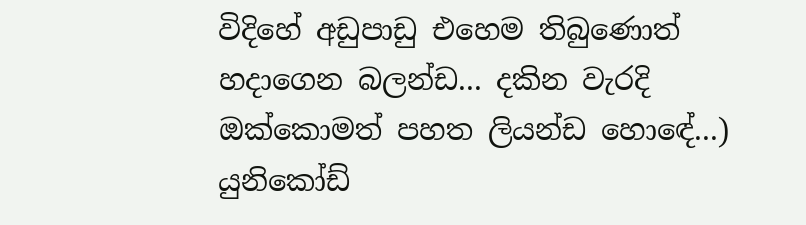විදිහේ අඩුපාඩු එහෙම තිබුණොත් හදාගෙන බලන්ඩ... දකින වැරදි ඔක්කොමත් පහත ලියන්ඩ හො‍‍‍‍ඳේ...)
යුනිකෝඩ්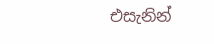එසැනින්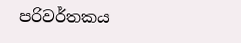පරිවර්තකය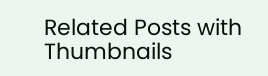Related Posts with Thumbnails